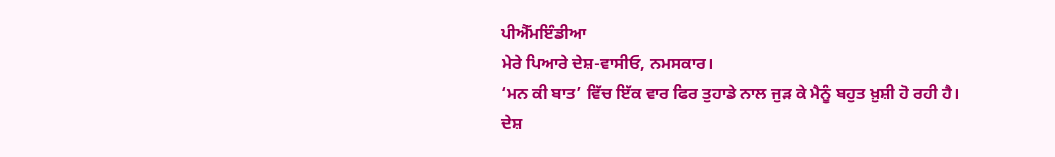ਪੀਐੱਮਇੰਡੀਆ
ਮੇਰੇ ਪਿਆਰੇ ਦੇਸ਼-ਵਾਸੀਓ, ਨਮਸਕਾਰ।
‘ਮਨ ਕੀ ਬਾਤ’ ਵਿੱਚ ਇੱਕ ਵਾਰ ਫਿਰ ਤੁਹਾਡੇ ਨਾਲ ਜੁੜ ਕੇ ਮੈਨੂੰ ਬਹੁਤ ਖ਼ੁਸ਼ੀ ਹੋ ਰਹੀ ਹੈ। ਦੇਸ਼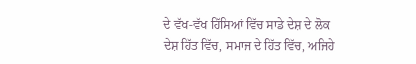ਦੇ ਵੱਖ-ਵੱਖ ਹਿੱਸਿਆਂ ਵਿੱਚ ਸਾਡੇ ਦੇਸ਼ ਦੇ ਲੋਕ ਦੇਸ਼ ਹਿੱਤ ਵਿੱਚ, ਸਮਾਜ ਦੇ ਹਿੱਤ ਵਿੱਚ, ਅਜਿਹੇ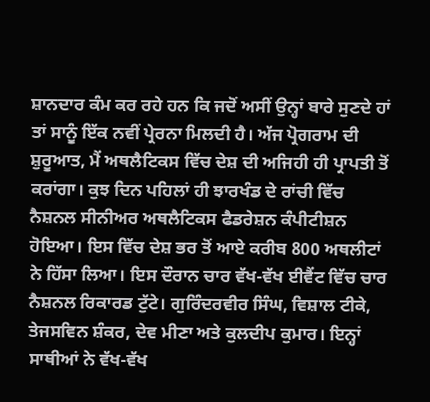ਸ਼ਾਨਦਾਰ ਕੰਮ ਕਰ ਰਹੇ ਹਨ ਕਿ ਜਦੋਂ ਅਸੀਂ ਉਨ੍ਹਾਂ ਬਾਰੇ ਸੁਣਦੇ ਹਾਂ ਤਾਂ ਸਾਨੂੰ ਇੱਕ ਨਵੀਂ ਪ੍ਰੇਰਨਾ ਮਿਲਦੀ ਹੈ। ਅੱਜ ਪ੍ਰੋਗਰਾਮ ਦੀ ਸ਼ੁਰੂਆਤ, ਮੈਂ ਅਥਲੈਟਿਕਸ ਵਿੱਚ ਦੇਸ਼ ਦੀ ਅਜਿਹੀ ਹੀ ਪ੍ਰਾਪਤੀ ਤੋਂ ਕਰਾਂਗਾ। ਕੁਝ ਦਿਨ ਪਹਿਲਾਂ ਹੀ ਝਾਰਖੰਡ ਦੇ ਰਾਂਚੀ ਵਿੱਚ ਨੈਸ਼ਨਲ ਸੀਨੀਅਰ ਅਥਲੈਟਿਕਸ ਫੈਡਰੇਸ਼ਨ ਕੰਪੀਟੀਸ਼ਨ ਹੋਇਆ। ਇਸ ਵਿੱਚ ਦੇਸ਼ ਭਰ ਤੋਂ ਆਏ ਕਰੀਬ 800 ਅਥਲੀਟਾਂ ਨੇ ਹਿੱਸਾ ਲਿਆ। ਇਸ ਦੌਰਾਨ ਚਾਰ ਵੱਖ-ਵੱਖ ਈਵੈਂਟ ਵਿੱਚ ਚਾਰ ਨੈਸ਼ਨਲ ਰਿਕਾਰਡ ਟੁੱਟੇ। ਗੁਰਿੰਦਰਵੀਰ ਸਿੰਘ, ਵਿਸ਼ਾਲ ਟੀਕੇ, ਤੇਜਸਵਿਨ ਸ਼ੰਕਰ, ਦੇਵ ਮੀਣਾ ਅਤੇ ਕੁਲਦੀਪ ਕੁਮਾਰ। ਇਨ੍ਹਾਂ ਸਾਥੀਆਂ ਨੇ ਵੱਖ-ਵੱਖ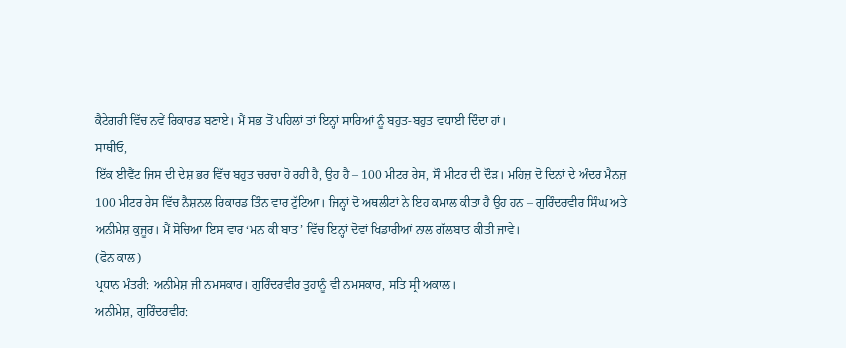ਕੈਟੇਗਰੀ ਵਿੱਚ ਨਵੇਂ ਰਿਕਾਰਡ ਬਣਾਏ। ਮੈਂ ਸਭ ਤੋਂ ਪਹਿਲਾਂ ਤਾਂ ਇਨ੍ਹਾਂ ਸਾਰਿਆਂ ਨੂੰ ਬਹੁਤ-ਬਹੁਤ ਵਧਾਈ ਦਿੰਦਾ ਹਾਂ।
ਸਾਥੀਓ,
ਇੱਕ ਈਵੈਂਟ ਜਿਸ ਦੀ ਦੇਸ਼ ਭਰ ਵਿੱਚ ਬਹੁਤ ਚਰਚਾ ਹੋ ਰਹੀ ਹੈ, ਉਹ ਹੈ – 100 ਮੀਟਰ ਰੇਸ, ਸੌ ਮੀਟਰ ਦੀ ਦੌੜ। ਮਹਿਜ਼ ਦੋ ਦਿਨਾਂ ਦੇ ਅੰਦਰ ਮੈਨਜ਼ 100 ਮੀਟਰ ਰੇਸ ਵਿੱਚ ਨੈਸ਼ਨਲ ਰਿਕਾਰਡ ਤਿੰਨ ਵਾਰ ਟੁੱਟਿਆ। ਜਿਨ੍ਹਾਂ ਦੋ ਅਥਲੀਟਾਂ ਨੇ ਇਹ ਕਮਾਲ ਕੀਤਾ ਹੈ ਉਹ ਹਨ – ਗੁਰਿੰਦਰਵੀਰ ਸਿੰਘ ਅਤੇ ਅਨੀਮੇਸ਼ ਕੁਜੂਰ। ਮੈਂ ਸੋਚਿਆ ਇਸ ਵਾਰ ‘ਮਨ ਕੀ ਬਾਤ’ ਵਿੱਚ ਇਨ੍ਹਾਂ ਦੋਵਾਂ ਖਿਡਾਰੀਆਂ ਨਾਲ ਗੱਲਬਾਤ ਕੀਤੀ ਜਾਵੇ।
(ਫੋਨ ਕਾਲ)
ਪ੍ਰਧਾਨ ਮੰਤਰੀ: ਅਨੀਮੇਸ਼ ਜੀ ਨਮਸਕਾਰ। ਗੁਰਿੰਦਰਵੀਰ ਤੁਹਾਨੂੰ ਵੀ ਨਮਸਕਾਰ, ਸਤਿ ਸ੍ਰੀ ਅਕਾਲ।
ਅਨੀਮੇਸ਼, ਗੁਰਿੰਦਰਵੀਰ: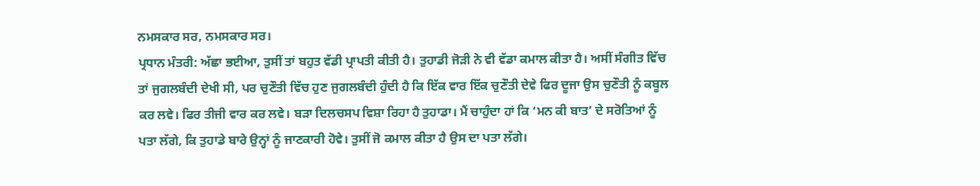ਨਮਸਕਾਰ ਸਰ, ਨਮਸਕਾਰ ਸਰ।
ਪ੍ਰਧਾਨ ਮੰਤਰੀ: ਅੱਛਾ ਭਈਆ, ਤੁਸੀਂ ਤਾਂ ਬਹੁਤ ਵੱਡੀ ਪ੍ਰਾਪਤੀ ਕੀਤੀ ਹੈ। ਤੁਹਾਡੀ ਜੋੜੀ ਨੇ ਵੀ ਵੱਡਾ ਕਮਾਲ ਕੀਤਾ ਹੈ। ਅਸੀਂ ਸੰਗੀਤ ਵਿੱਚ ਤਾਂ ਜੁਗਲਬੰਦੀ ਦੇਖੀ ਸੀ, ਪਰ ਚੁਣੌਤੀ ਵਿੱਚ ਹੁਣ ਜੁਗਲਬੰਦੀ ਹੁੰਦੀ ਹੈ ਕਿ ਇੱਕ ਵਾਰ ਇੱਕ ਚੁਣੌਤੀ ਦੇਵੇ ਫਿਰ ਦੂਜਾ ਉਸ ਚੁਣੌਤੀ ਨੂੰ ਕਬੂਲ ਕਰ ਲਵੇ। ਫਿਰ ਤੀਜੀ ਵਾਰ ਕਰ ਲਵੇ। ਬੜਾ ਦਿਲਚਸਪ ਵਿਸ਼ਾ ਰਿਹਾ ਹੈ ਤੁਹਾਡਾ। ਮੈਂ ਚਾਹੁੰਦਾ ਹਾਂ ਕਿ ‘ਮਨ ਕੀ ਬਾਤ’ ਦੇ ਸਰੋਤਿਆਂ ਨੂੰ ਪਤਾ ਲੱਗੇ, ਕਿ ਤੁਹਾਡੇ ਬਾਰੇ ਉਨ੍ਹਾਂ ਨੂੰ ਜਾਣਕਾਰੀ ਹੋਵੇ। ਤੁਸੀਂ ਜੋ ਕਮਾਲ ਕੀਤਾ ਹੈ ਉਸ ਦਾ ਪਤਾ ਲੱਗੇ।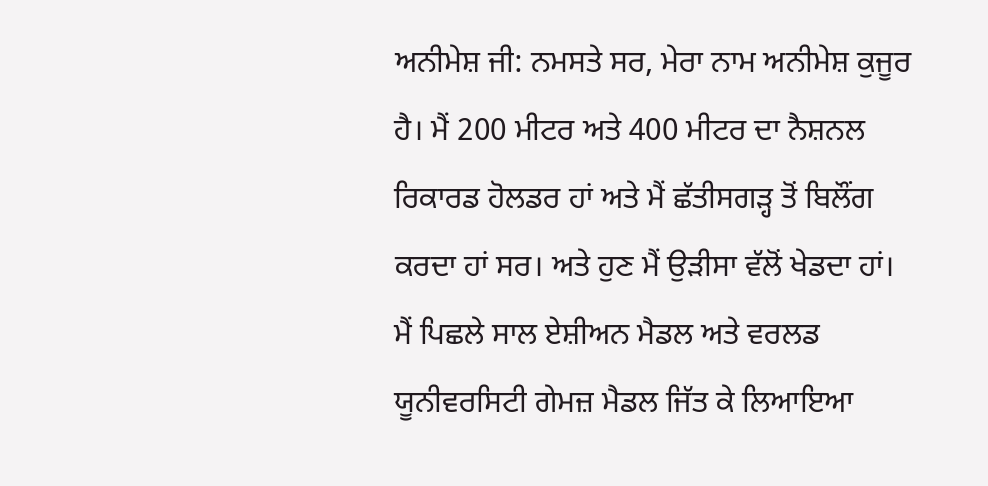ਅਨੀਮੇਸ਼ ਜੀ: ਨਮਸਤੇ ਸਰ, ਮੇਰਾ ਨਾਮ ਅਨੀਮੇਸ਼ ਕੁਜੂਰ ਹੈ। ਮੈਂ 200 ਮੀਟਰ ਅਤੇ 400 ਮੀਟਰ ਦਾ ਨੈਸ਼ਨਲ ਰਿਕਾਰਡ ਹੋਲਡਰ ਹਾਂ ਅਤੇ ਮੈਂ ਛੱਤੀਸਗੜ੍ਹ ਤੋਂ ਬਿਲੌਂਗ ਕਰਦਾ ਹਾਂ ਸਰ। ਅਤੇ ਹੁਣ ਮੈਂ ਉੜੀਸਾ ਵੱਲੋਂ ਖੇਡਦਾ ਹਾਂ। ਮੈਂ ਪਿਛਲੇ ਸਾਲ ਏਸ਼ੀਅਨ ਮੈਡਲ ਅਤੇ ਵਰਲਡ ਯੂਨੀਵਰਸਿਟੀ ਗੇਮਜ਼ ਮੈਡਲ ਜਿੱਤ ਕੇ ਲਿਆਇਆ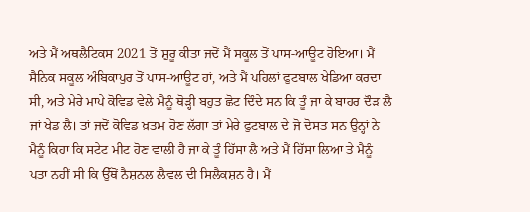ਅਤੇ ਮੈਂ ਅਥਲੈਟਿਕਸ 2021 ਤੋਂ ਸ਼ੁਰੂ ਕੀਤਾ ਜਦੋਂ ਮੈਂ ਸਕੂਲ ਤੋਂ ਪਾਸ-ਆਊਟ ਹੋਇਆ। ਮੈਂ ਸੈਨਿਕ ਸਕੂਲ ਅੰਬਿਕਾਪੁਰ ਤੋਂ ਪਾਸ-ਆਊਟ ਹਾਂ, ਅਤੇ ਮੈਂ ਪਹਿਲਾਂ ਫੁਟਬਾਲ ਖੇਡਿਆ ਕਰਦਾ ਸੀ, ਅਤੇ ਮੇਰੇ ਮਾਪੇ ਕੋਵਿਡ ਵੇਲੇ ਮੈਨੂੰ ਥੋੜ੍ਹੀ ਬਹੁਤ ਛੋਟ ਦਿੰਦੇ ਸਨ ਕਿ ਤੂੰ ਜਾ ਕੇ ਬਾਹਰ ਦੌੜ ਲੈ ਜਾਂ ਖੇਡ ਲੈ। ਤਾਂ ਜਦੋਂ ਕੋਵਿਡ ਖ਼ਤਮ ਹੋਣ ਲੱਗਾ ਤਾਂ ਮੇਰੇ ਫੁਟਬਾਲ ਦੇ ਜੋ ਦੋਸਤ ਸਨ ਉਨ੍ਹਾਂ ਨੇ ਮੈਨੂੰ ਕਿਹਾ ਕਿ ਸਟੇਟ ਮੀਟ ਹੋਣ ਵਾਲੀ ਹੈ ਜਾ ਕੇ ਤੂੰ ਹਿੱਸਾ ਲੈ ਅਤੇ ਮੈਂ ਹਿੱਸਾ ਲਿਆ ਤੇ ਮੈਨੂੰ ਪਤਾ ਨਹੀਂ ਸੀ ਕਿ ਉੱਥੋਂ ਨੈਸ਼ਨਲ ਲੈਵਲ ਦੀ ਸਿਲੈਕਸ਼ਨ ਹੈ। ਮੈਂ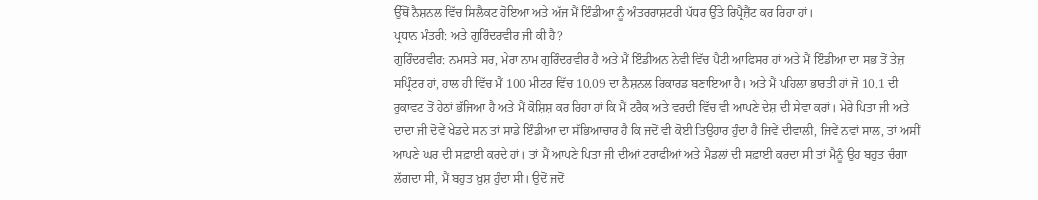ਉੱਥੋਂ ਨੈਸ਼ਨਲ ਵਿੱਚ ਸਿਲੈਕਟ ਹੋਇਆ ਅਤੇ ਅੱਜ ਮੈਂ ਇੰਡੀਆ ਨੂੰ ਅੰਤਰਰਾਸ਼ਟਰੀ ਪੱਧਰ ਉੱਤੇ ਰਿਪ੍ਰੈਜ਼ੈਂਟ ਕਰ ਰਿਹਾ ਹਾਂ।
ਪ੍ਰਧਾਨ ਮੰਤਰੀ: ਅਤੇ ਗੁਰਿੰਦਰਵੀਰ ਜੀ ਕੀ ਹੈ?
ਗੁਰਿੰਦਰਵੀਰ: ਨਮਸਤੇ ਸਰ, ਮੇਰਾ ਨਾਮ ਗੁਰਿੰਦਰਵੀਰ ਹੈ ਅਤੇ ਮੈਂ ਇੰਡੀਅਨ ਨੇਵੀ ਵਿੱਚ ਪੈਟੀ ਆਫਿਸਰ ਹਾਂ ਅਤੇ ਮੈਂ ਇੰਡੀਆ ਦਾ ਸਭ ਤੋਂ ਤੇਜ਼ ਸਪ੍ਰਿੰਟਰ ਹਾਂ, ਹਾਲ ਹੀ ਵਿੱਚ ਮੈਂ 100 ਮੀਟਰ ਵਿੱਚ 10.09 ਦਾ ਨੈਸ਼ਨਲ ਰਿਕਾਰਡ ਬਣਾਇਆ ਹੈ। ਅਤੇ ਮੈਂ ਪਹਿਲਾ ਭਾਰਤੀ ਹਾਂ ਜੋ 10.1 ਦੀ ਰੁਕਾਵਟ ਤੋਂ ਹੇਠਾਂ ਭੱਜਿਆ ਹੈ ਅਤੇ ਮੈਂ ਕੋਸ਼ਿਸ਼ ਕਰ ਰਿਹਾ ਹਾਂ ਕਿ ਮੈਂ ਟਰੈਕ ਅਤੇ ਵਰਦੀ ਵਿੱਚ ਵੀ ਆਪਣੇ ਦੇਸ਼ ਦੀ ਸੇਵਾ ਕਰਾਂ। ਮੇਰੇ ਪਿਤਾ ਜੀ ਅਤੇ ਦਾਦਾ ਜੀ ਦੋਵੇਂ ਖੇਡਦੇ ਸਨ ਤਾਂ ਸਾਡੇ ਇੰਡੀਆ ਦਾ ਸੱਭਿਆਚਾਰ ਹੈ ਕਿ ਜਦੋਂ ਵੀ ਕੋਈ ਤਿਉਹਾਰ ਹੁੰਦਾ ਹੈ ਜਿਵੇਂ ਦੀਵਾਲੀ, ਜਿਵੇਂ ਨਵਾਂ ਸਾਲ, ਤਾਂ ਅਸੀਂ ਆਪਣੇ ਘਰ ਦੀ ਸਫ਼ਾਈ ਕਰਦੇ ਹਾਂ। ਤਾਂ ਮੈਂ ਆਪਣੇ ਪਿਤਾ ਜੀ ਦੀਆਂ ਟਰਾਫੀਆਂ ਅਤੇ ਮੈਡਲਾਂ ਦੀ ਸਫ਼ਾਈ ਕਰਦਾ ਸੀ ਤਾਂ ਮੈਨੂੰ ਉਹ ਬਹੁਤ ਚੰਗਾ ਲੱਗਦਾ ਸੀ, ਮੈਂ ਬਹੁਤ ਖ਼ੁਸ਼ ਹੁੰਦਾ ਸੀ। ਉਦੋਂ ਜਦੋਂ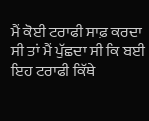ਮੈਂ ਕੋਈ ਟਰਾਫੀ ਸਾਫ਼ ਕਰਦਾ ਸੀ ਤਾਂ ਮੈਂ ਪੁੱਛਦਾ ਸੀ ਕਿ ਬਈ ਇਹ ਟਰਾਫੀ ਕਿੱਥੇ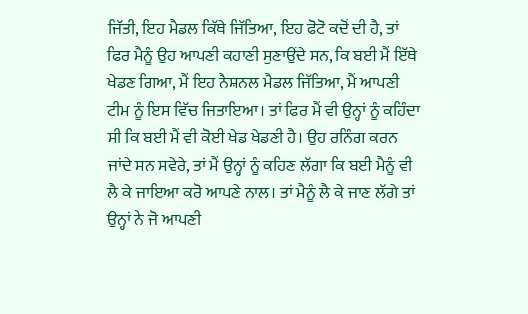ਜਿੱਤੀ, ਇਹ ਮੈਡਲ ਕਿੱਥੇ ਜਿੱਤਿਆ, ਇਹ ਫੋਟੋ ਕਦੋਂ ਦੀ ਹੈ, ਤਾਂ ਫਿਰ ਮੈਨੂੰ ਉਹ ਆਪਣੀ ਕਹਾਣੀ ਸੁਣਾਉਂਦੇ ਸਨ, ਕਿ ਬਈ ਮੈਂ ਇੱਥੇ ਖੇਡਣ ਗਿਆ, ਮੈਂ ਇਹ ਨੈਸ਼ਨਲ ਮੈਡਲ ਜਿੱਤਿਆ, ਮੈਂ ਆਪਣੀ ਟੀਮ ਨੂੰ ਇਸ ਵਿੱਚ ਜਿਤਾਇਆ। ਤਾਂ ਫਿਰ ਮੈਂ ਵੀ ਉਨ੍ਹਾਂ ਨੂੰ ਕਹਿੰਦਾ ਸੀ ਕਿ ਬਈ ਮੈਂ ਵੀ ਕੋਈ ਖੇਡ ਖੇਡਣੀ ਹੈ। ਉਹ ਰਨਿੰਗ ਕਰਨ ਜਾਂਦੇ ਸਨ ਸਵੇਰੇ, ਤਾਂ ਮੈਂ ਉਨ੍ਹਾਂ ਨੂੰ ਕਹਿਣ ਲੱਗਾ ਕਿ ਬਈ ਮੈਨੂੰ ਵੀ ਲੈ ਕੇ ਜਾਇਆ ਕਰੋ ਆਪਣੇ ਨਾਲ। ਤਾਂ ਮੈਨੂੰ ਲੈ ਕੇ ਜਾਣ ਲੱਗੇ ਤਾਂ ਉਨ੍ਹਾਂ ਨੇ ਜੋ ਆਪਣੀ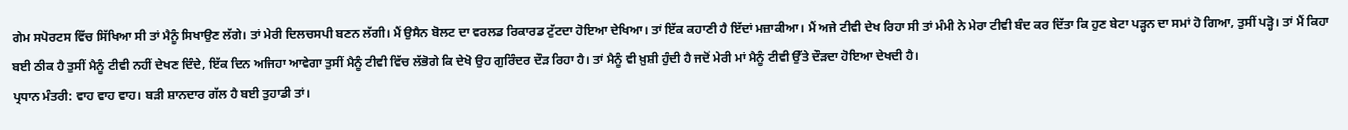ਗੇਮ ਸਪੋਰਟਸ ਵਿੱਚ ਸਿੱਖਿਆ ਸੀ ਤਾਂ ਮੈਨੂੰ ਸਿਖਾਉਣ ਲੱਗੇ। ਤਾਂ ਮੇਰੀ ਦਿਲਚਸਪੀ ਬਣਨ ਲੱਗੀ। ਮੈਂ ਉਸੈਨ ਬੋਲਟ ਦਾ ਵਰਲਡ ਰਿਕਾਰਡ ਟੁੱਟਦਾ ਹੋਇਆ ਦੇਖਿਆ। ਤਾਂ ਇੱਕ ਕਹਾਣੀ ਹੈ ਇੱਦਾਂ ਮਜ਼ਾਕੀਆ। ਮੈਂ ਅਜੇ ਟੀਵੀ ਦੇਖ ਰਿਹਾ ਸੀ ਤਾਂ ਮੰਮੀ ਨੇ ਮੇਰਾ ਟੀਵੀ ਬੰਦ ਕਰ ਦਿੱਤਾ ਕਿ ਹੁਣ ਬੇਟਾ ਪੜ੍ਹਨ ਦਾ ਸਮਾਂ ਹੋ ਗਿਆ, ਤੁਸੀਂ ਪੜ੍ਹੋ। ਤਾਂ ਮੈਂ ਕਿਹਾ ਬਈ ਠੀਕ ਹੈ ਤੁਸੀਂ ਮੈਨੂੰ ਟੀਵੀ ਨਹੀਂ ਦੇਖਣ ਦਿੰਦੇ, ਇੱਕ ਦਿਨ ਅਜਿਹਾ ਆਵੇਗਾ ਤੁਸੀਂ ਮੈਨੂੰ ਟੀਵੀ ਵਿੱਚ ਲੱਭੋਗੇ ਕਿ ਦੇਖੋ ਉਹ ਗੁਰਿੰਦਰ ਦੌੜ ਰਿਹਾ ਹੈ। ਤਾਂ ਮੈਨੂੰ ਵੀ ਖ਼ੁਸ਼ੀ ਹੁੰਦੀ ਹੈ ਜਦੋਂ ਮੇਰੀ ਮਾਂ ਮੈਨੂੰ ਟੀਵੀ ਉੱਤੇ ਦੌੜਦਾ ਹੋਇਆ ਦੇਖਦੀ ਹੈ।
ਪ੍ਰਧਾਨ ਮੰਤਰੀ: ਵਾਹ ਵਾਹ ਵਾਹ। ਬੜੀ ਸ਼ਾਨਦਾਰ ਗੱਲ ਹੈ ਬਈ ਤੁਹਾਡੀ ਤਾਂ।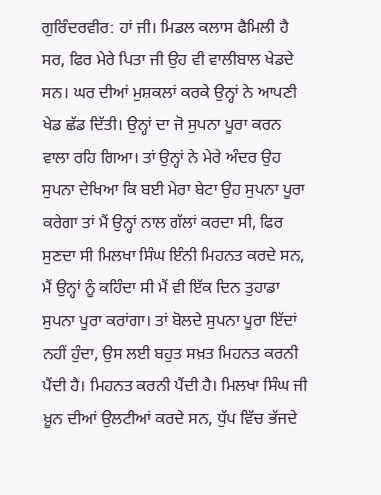ਗੁਰਿੰਦਰਵੀਰ: ਹਾਂ ਜੀ। ਮਿਡਲ ਕਲਾਸ ਫੈਮਿਲੀ ਹੈ ਸਰ, ਫਿਰ ਮੇਰੇ ਪਿਤਾ ਜੀ ਉਹ ਵੀ ਵਾਲੀਬਾਲ ਖੇਡਦੇ ਸਨ। ਘਰ ਦੀਆਂ ਮੁਸ਼ਕਲਾਂ ਕਰਕੇ ਉਨ੍ਹਾਂ ਨੇ ਆਪਣੀ ਖੇਡ ਛੱਡ ਦਿੱਤੀ। ਉਨ੍ਹਾਂ ਦਾ ਜੋ ਸੁਪਨਾ ਪੂਰਾ ਕਰਨ ਵਾਲਾ ਰਹਿ ਗਿਆ। ਤਾਂ ਉਨ੍ਹਾਂ ਨੇ ਮੇਰੇ ਅੰਦਰ ਉਹ ਸੁਪਨਾ ਦੇਖਿਆ ਕਿ ਬਈ ਮੇਰਾ ਬੇਟਾ ਉਹ ਸੁਪਨਾ ਪੂਰਾ ਕਰੇਗਾ ਤਾਂ ਮੈਂ ਉਨ੍ਹਾਂ ਨਾਲ ਗੱਲਾਂ ਕਰਦਾ ਸੀ, ਫਿਰ ਸੁਣਦਾ ਸੀ ਮਿਲਖਾ ਸਿੰਘ ਇੰਨੀ ਮਿਹਨਤ ਕਰਦੇ ਸਨ, ਮੈਂ ਉਨ੍ਹਾਂ ਨੂੰ ਕਹਿੰਦਾ ਸੀ ਮੈਂ ਵੀ ਇੱਕ ਦਿਨ ਤੁਹਾਡਾ ਸੁਪਨਾ ਪੂਰਾ ਕਰਾਂਗਾ। ਤਾਂ ਬੋਲਦੇ ਸੁਪਨਾ ਪੂਰਾ ਇੱਦਾਂ ਨਹੀਂ ਹੁੰਦਾ, ਉਸ ਲਈ ਬਹੁਤ ਸਖ਼ਤ ਮਿਹਨਤ ਕਰਨੀ ਪੈਂਦੀ ਹੈ। ਮਿਹਨਤ ਕਰਨੀ ਪੈਂਦੀ ਹੈ। ਮਿਲਖਾ ਸਿੰਘ ਜੀ ਖ਼ੂਨ ਦੀਆਂ ਉਲਟੀਆਂ ਕਰਦੇ ਸਨ, ਧੁੱਪ ਵਿੱਚ ਭੱਜਦੇ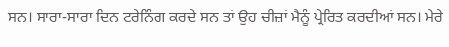ਸਨ। ਸਾਰਾ-ਸਾਰਾ ਦਿਨ ਟਰੇਨਿੰਗ ਕਰਦੇ ਸਨ ਤਾਂ ਉਹ ਚੀਜ਼ਾਂ ਮੈਨੂੰ ਪ੍ਰੇਰਿਤ ਕਰਦੀਆਂ ਸਨ। ਮੇਰੇ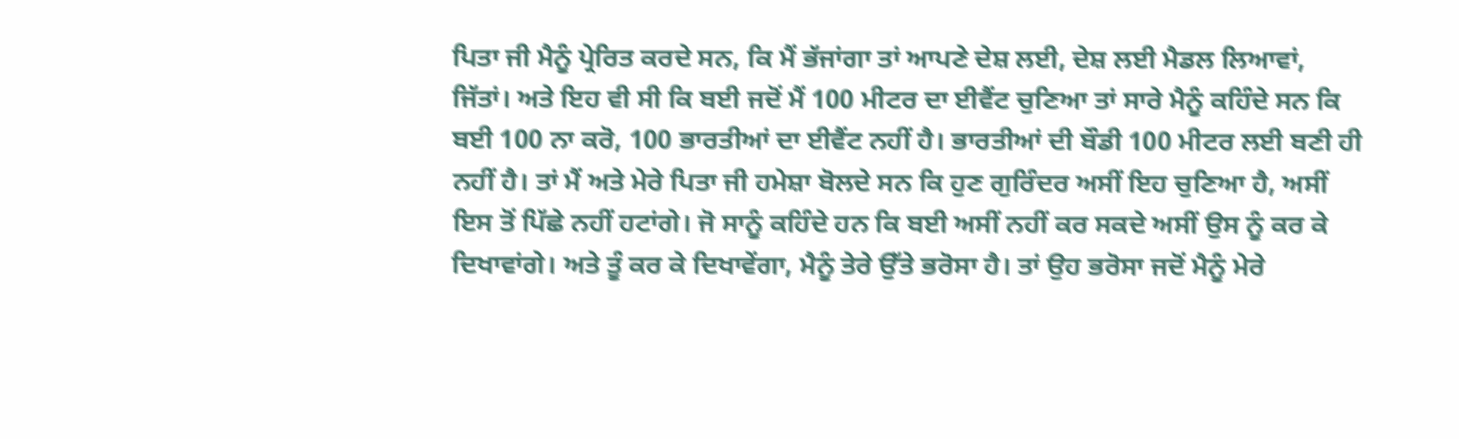ਪਿਤਾ ਜੀ ਮੈਨੂੰ ਪ੍ਰੇਰਿਤ ਕਰਦੇ ਸਨ, ਕਿ ਮੈਂ ਭੱਜਾਂਗਾ ਤਾਂ ਆਪਣੇ ਦੇਸ਼ ਲਈ, ਦੇਸ਼ ਲਈ ਮੈਡਲ ਲਿਆਵਾਂ, ਜਿੱਤਾਂ। ਅਤੇ ਇਹ ਵੀ ਸੀ ਕਿ ਬਈ ਜਦੋਂ ਮੈਂ 100 ਮੀਟਰ ਦਾ ਈਵੈਂਟ ਚੁਣਿਆ ਤਾਂ ਸਾਰੇ ਮੈਨੂੰ ਕਹਿੰਦੇ ਸਨ ਕਿ ਬਈ 100 ਨਾ ਕਰੋ, 100 ਭਾਰਤੀਆਂ ਦਾ ਈਵੈਂਟ ਨਹੀਂ ਹੈ। ਭਾਰਤੀਆਂ ਦੀ ਬੌਡੀ 100 ਮੀਟਰ ਲਈ ਬਣੀ ਹੀ ਨਹੀਂ ਹੈ। ਤਾਂ ਮੈਂ ਅਤੇ ਮੇਰੇ ਪਿਤਾ ਜੀ ਹਮੇਸ਼ਾ ਬੋਲਦੇ ਸਨ ਕਿ ਹੁਣ ਗੁਰਿੰਦਰ ਅਸੀਂ ਇਹ ਚੁਣਿਆ ਹੈ, ਅਸੀਂ ਇਸ ਤੋਂ ਪਿੱਛੇ ਨਹੀਂ ਹਟਾਂਗੇ। ਜੋ ਸਾਨੂੰ ਕਹਿੰਦੇ ਹਨ ਕਿ ਬਈ ਅਸੀਂ ਨਹੀਂ ਕਰ ਸਕਦੇ ਅਸੀਂ ਉਸ ਨੂੰ ਕਰ ਕੇ ਦਿਖਾਵਾਂਗੇ। ਅਤੇ ਤੂੰ ਕਰ ਕੇ ਦਿਖਾਵੇਂਗਾ, ਮੈਨੂੰ ਤੇਰੇ ਉੱਤੇ ਭਰੋਸਾ ਹੈ। ਤਾਂ ਉਹ ਭਰੋਸਾ ਜਦੋਂ ਮੈਨੂੰ ਮੇਰੇ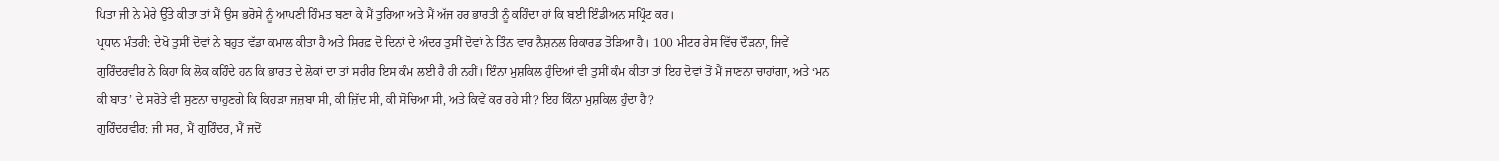ਪਿਤਾ ਜੀ ਨੇ ਮੇਰੇ ਉੱਤੇ ਕੀਤਾ ਤਾਂ ਮੈਂ ਉਸ ਭਰੋਸੇ ਨੂੰ ਆਪਣੀ ਹਿੰਮਤ ਬਣਾ ਕੇ ਮੈਂ ਤੁਰਿਆ ਅਤੇ ਮੈਂ ਅੱਜ ਹਰ ਭਾਰਤੀ ਨੂੰ ਕਹਿੰਦਾ ਹਾਂ ਕਿ ਬਈ ਇੰਡੀਅਨ ਸਪ੍ਰਿੰਟ ਕਰ।
ਪ੍ਰਧਾਨ ਮੰਤਰੀ: ਦੇਖੋ ਤੁਸੀਂ ਦੋਵਾਂ ਨੇ ਬਹੁਤ ਵੱਡਾ ਕਮਾਲ ਕੀਤਾ ਹੈ ਅਤੇ ਸਿਰਫ਼ ਦੋ ਦਿਨਾਂ ਦੇ ਅੰਦਰ ਤੁਸੀਂ ਦੋਵਾਂ ਨੇ ਤਿੰਨ ਵਾਰ ਨੈਸ਼ਨਲ ਰਿਕਾਰਡ ਤੋੜਿਆ ਹੈ। 100 ਮੀਟਰ ਰੇਸ ਵਿੱਚ ਦੌੜਨਾ, ਜਿਵੇਂ ਗੁਰਿੰਦਰਵੀਰ ਨੇ ਕਿਹਾ ਕਿ ਲੋਕ ਕਹਿੰਦੇ ਹਨ ਕਿ ਭਾਰਤ ਦੇ ਲੋਕਾਂ ਦਾ ਤਾਂ ਸਰੀਰ ਇਸ ਕੰਮ ਲਈ ਹੈ ਹੀ ਨਹੀਂ। ਇੰਨਾ ਮੁਸ਼ਕਿਲ ਹੁੰਦਿਆਂ ਵੀ ਤੁਸੀਂ ਕੰਮ ਕੀਤਾ ਤਾਂ ਇਹ ਦੋਵਾਂ ਤੋਂ ਮੈਂ ਜਾਣਨਾ ਚਾਹਾਂਗਾ, ਅਤੇ ‘ਮਨ ਕੀ ਬਾਤ’ ਦੇ ਸਰੋਤੇ ਵੀ ਸੁਣਨਾ ਚਾਹੁਣਗੇ ਕਿ ਕਿਹੜਾ ਜਜ਼ਬਾ ਸੀ, ਕੀ ਜ਼ਿੱਦ ਸੀ, ਕੀ ਸੋਚਿਆ ਸੀ, ਅਤੇ ਕਿਵੇਂ ਕਰ ਰਹੇ ਸੀ? ਇਹ ਕਿੰਨਾ ਮੁਸ਼ਕਿਲ ਹੁੰਦਾ ਹੈ?
ਗੁਰਿੰਦਰਵੀਰ: ਜੀ ਸਰ, ਮੈਂ ਗੁਰਿੰਦਰ, ਮੈਂ ਜਦੋਂ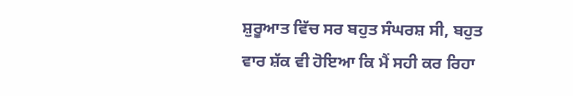ਸ਼ੁਰੂਆਤ ਵਿੱਚ ਸਰ ਬਹੁਤ ਸੰਘਰਸ਼ ਸੀ, ਬਹੁਤ ਵਾਰ ਸ਼ੱਕ ਵੀ ਹੋਇਆ ਕਿ ਮੈਂ ਸਹੀ ਕਰ ਰਿਹਾ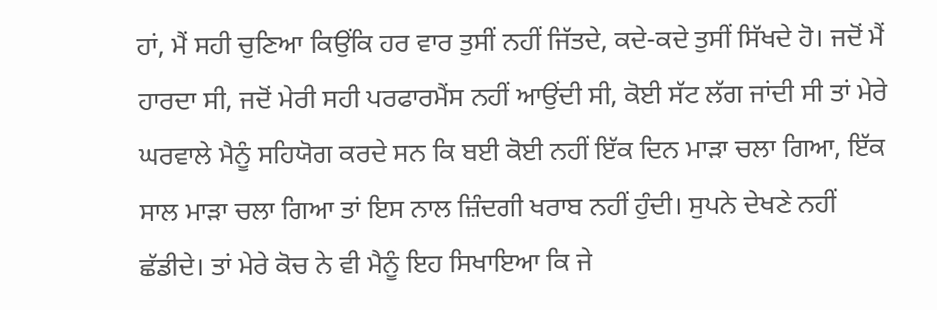ਹਾਂ, ਮੈਂ ਸਹੀ ਚੁਣਿਆ ਕਿਉਂਕਿ ਹਰ ਵਾਰ ਤੁਸੀਂ ਨਹੀਂ ਜਿੱਤਦੇ, ਕਦੇ-ਕਦੇ ਤੁਸੀਂ ਸਿੱਖਦੇ ਹੋ। ਜਦੋਂ ਮੈਂ ਹਾਰਦਾ ਸੀ, ਜਦੋਂ ਮੇਰੀ ਸਹੀ ਪਰਫਾਰਮੈਂਸ ਨਹੀਂ ਆਉਂਦੀ ਸੀ, ਕੋਈ ਸੱਟ ਲੱਗ ਜਾਂਦੀ ਸੀ ਤਾਂ ਮੇਰੇ ਘਰਵਾਲੇ ਮੈਨੂੰ ਸਹਿਯੋਗ ਕਰਦੇ ਸਨ ਕਿ ਬਈ ਕੋਈ ਨਹੀਂ ਇੱਕ ਦਿਨ ਮਾੜਾ ਚਲਾ ਗਿਆ, ਇੱਕ ਸਾਲ ਮਾੜਾ ਚਲਾ ਗਿਆ ਤਾਂ ਇਸ ਨਾਲ ਜ਼ਿੰਦਗੀ ਖਰਾਬ ਨਹੀਂ ਹੁੰਦੀ। ਸੁਪਨੇ ਦੇਖਣੇ ਨਹੀਂ ਛੱਡੀਦੇ। ਤਾਂ ਮੇਰੇ ਕੋਚ ਨੇ ਵੀ ਮੈਨੂੰ ਇਹ ਸਿਖਾਇਆ ਕਿ ਜੇ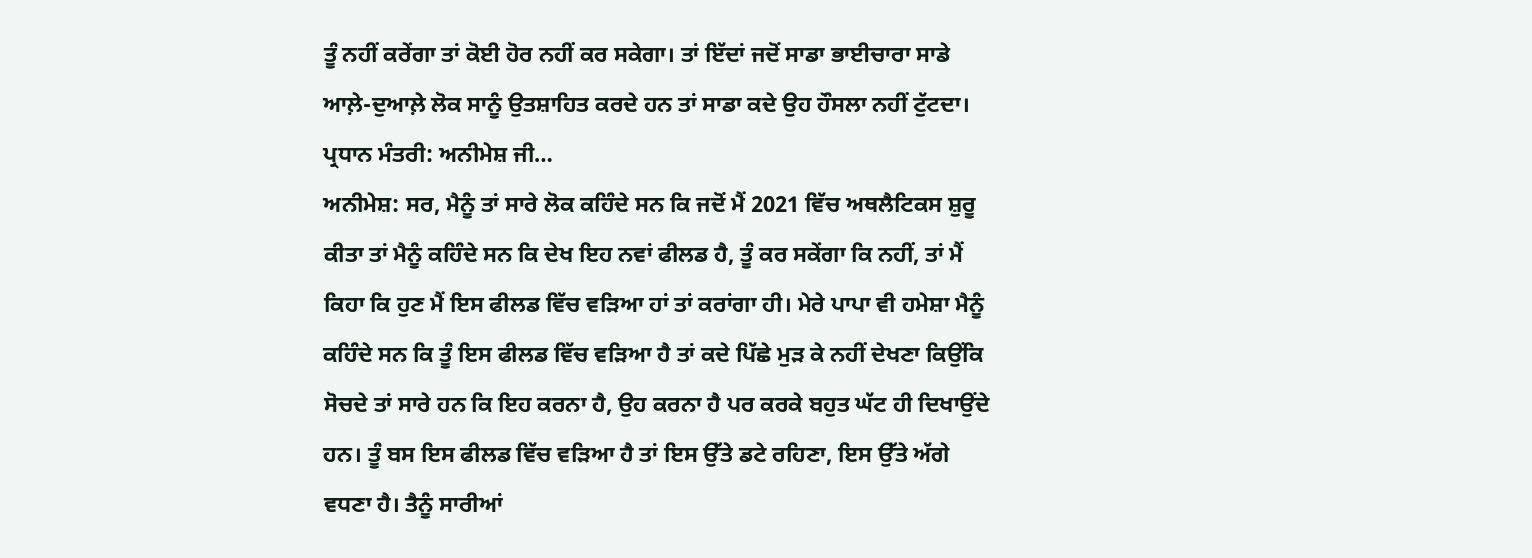ਤੂੰ ਨਹੀਂ ਕਰੇਂਗਾ ਤਾਂ ਕੋਈ ਹੋਰ ਨਹੀਂ ਕਰ ਸਕੇਗਾ। ਤਾਂ ਇੱਦਾਂ ਜਦੋਂ ਸਾਡਾ ਭਾਈਚਾਰਾ ਸਾਡੇ ਆਲ਼ੇ-ਦੁਆਲ਼ੇ ਲੋਕ ਸਾਨੂੰ ਉਤਸ਼ਾਹਿਤ ਕਰਦੇ ਹਨ ਤਾਂ ਸਾਡਾ ਕਦੇ ਉਹ ਹੌਸਲਾ ਨਹੀਂ ਟੁੱਟਦਾ।
ਪ੍ਰਧਾਨ ਮੰਤਰੀ: ਅਨੀਮੇਸ਼ ਜੀ…
ਅਨੀਮੇਸ਼: ਸਰ, ਮੈਨੂੰ ਤਾਂ ਸਾਰੇ ਲੋਕ ਕਹਿੰਦੇ ਸਨ ਕਿ ਜਦੋਂ ਮੈਂ 2021 ਵਿੱਚ ਅਥਲੈਟਿਕਸ ਸ਼ੁਰੂ ਕੀਤਾ ਤਾਂ ਮੈਨੂੰ ਕਹਿੰਦੇ ਸਨ ਕਿ ਦੇਖ ਇਹ ਨਵਾਂ ਫੀਲਡ ਹੈ, ਤੂੰ ਕਰ ਸਕੇਂਗਾ ਕਿ ਨਹੀਂ, ਤਾਂ ਮੈਂ ਕਿਹਾ ਕਿ ਹੁਣ ਮੈਂ ਇਸ ਫੀਲਡ ਵਿੱਚ ਵੜਿਆ ਹਾਂ ਤਾਂ ਕਰਾਂਗਾ ਹੀ। ਮੇਰੇ ਪਾਪਾ ਵੀ ਹਮੇਸ਼ਾ ਮੈਨੂੰ ਕਹਿੰਦੇ ਸਨ ਕਿ ਤੂੰ ਇਸ ਫੀਲਡ ਵਿੱਚ ਵੜਿਆ ਹੈ ਤਾਂ ਕਦੇ ਪਿੱਛੇ ਮੁੜ ਕੇ ਨਹੀਂ ਦੇਖਣਾ ਕਿਉਂਕਿ ਸੋਚਦੇ ਤਾਂ ਸਾਰੇ ਹਨ ਕਿ ਇਹ ਕਰਨਾ ਹੈ, ਉਹ ਕਰਨਾ ਹੈ ਪਰ ਕਰਕੇ ਬਹੁਤ ਘੱਟ ਹੀ ਦਿਖਾਉਂਦੇ ਹਨ। ਤੂੰ ਬਸ ਇਸ ਫੀਲਡ ਵਿੱਚ ਵੜਿਆ ਹੈ ਤਾਂ ਇਸ ਉੱਤੇ ਡਟੇ ਰਹਿਣਾ, ਇਸ ਉੱਤੇ ਅੱਗੇ ਵਧਣਾ ਹੈ। ਤੈਨੂੰ ਸਾਰੀਆਂ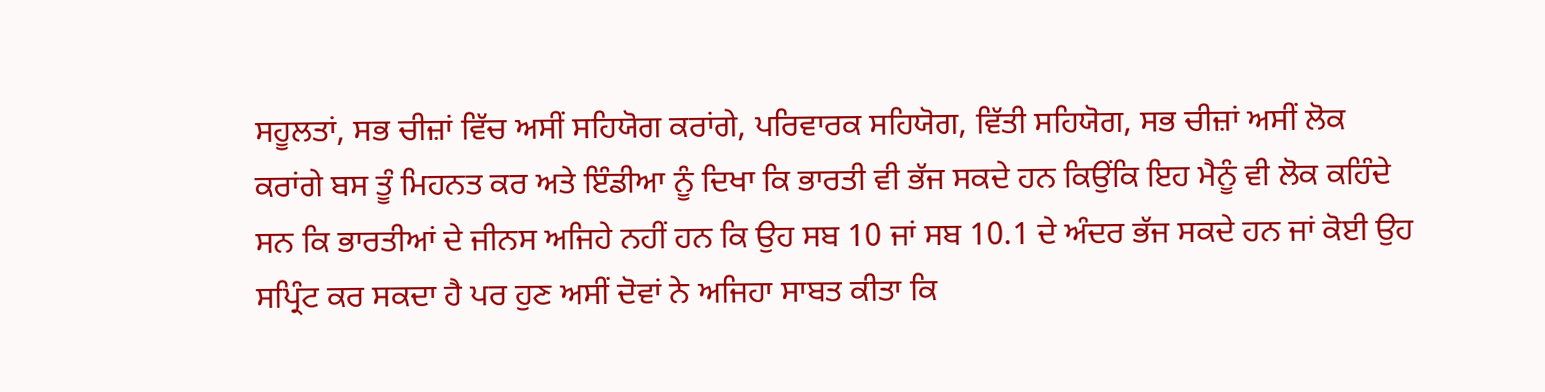ਸਹੂਲਤਾਂ, ਸਭ ਚੀਜ਼ਾਂ ਵਿੱਚ ਅਸੀਂ ਸਹਿਯੋਗ ਕਰਾਂਗੇ, ਪਰਿਵਾਰਕ ਸਹਿਯੋਗ, ਵਿੱਤੀ ਸਹਿਯੋਗ, ਸਭ ਚੀਜ਼ਾਂ ਅਸੀਂ ਲੋਕ ਕਰਾਂਗੇ ਬਸ ਤੂੰ ਮਿਹਨਤ ਕਰ ਅਤੇ ਇੰਡੀਆ ਨੂੰ ਦਿਖਾ ਕਿ ਭਾਰਤੀ ਵੀ ਭੱਜ ਸਕਦੇ ਹਨ ਕਿਉਂਕਿ ਇਹ ਮੈਨੂੰ ਵੀ ਲੋਕ ਕਹਿੰਦੇ ਸਨ ਕਿ ਭਾਰਤੀਆਂ ਦੇ ਜੀਨਸ ਅਜਿਹੇ ਨਹੀਂ ਹਨ ਕਿ ਉਹ ਸਬ 10 ਜਾਂ ਸਬ 10.1 ਦੇ ਅੰਦਰ ਭੱਜ ਸਕਦੇ ਹਨ ਜਾਂ ਕੋਈ ਉਹ ਸਪ੍ਰਿੰਟ ਕਰ ਸਕਦਾ ਹੈ ਪਰ ਹੁਣ ਅਸੀਂ ਦੋਵਾਂ ਨੇ ਅਜਿਹਾ ਸਾਬਤ ਕੀਤਾ ਕਿ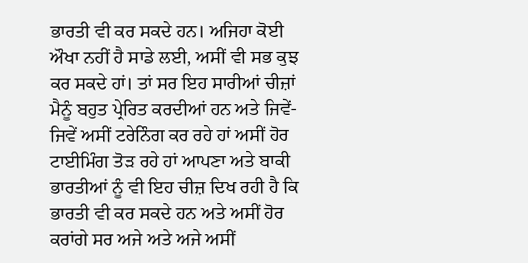ਭਾਰਤੀ ਵੀ ਕਰ ਸਕਦੇ ਹਨ। ਅਜਿਹਾ ਕੋਈ ਔਖਾ ਨਹੀਂ ਹੈ ਸਾਡੇ ਲਈ, ਅਸੀਂ ਵੀ ਸਭ ਕੁਝ ਕਰ ਸਕਦੇ ਹਾਂ। ਤਾਂ ਸਰ ਇਹ ਸਾਰੀਆਂ ਚੀਜ਼ਾਂ ਮੈਨੂੰ ਬਹੁਤ ਪ੍ਰੇਰਿਤ ਕਰਦੀਆਂ ਹਨ ਅਤੇ ਜਿਵੇਂ-ਜਿਵੇਂ ਅਸੀਂ ਟਰੇਨਿੰਗ ਕਰ ਰਹੇ ਹਾਂ ਅਸੀਂ ਹੋਰ ਟਾਈਮਿੰਗ ਤੋੜ ਰਹੇ ਹਾਂ ਆਪਣਾ ਅਤੇ ਬਾਕੀ ਭਾਰਤੀਆਂ ਨੂੰ ਵੀ ਇਹ ਚੀਜ਼ ਦਿਖ ਰਹੀ ਹੈ ਕਿ ਭਾਰਤੀ ਵੀ ਕਰ ਸਕਦੇ ਹਨ ਅਤੇ ਅਸੀਂ ਹੋਰ ਕਰਾਂਗੇ ਸਰ ਅਜੇ ਅਤੇ ਅਜੇ ਅਸੀਂ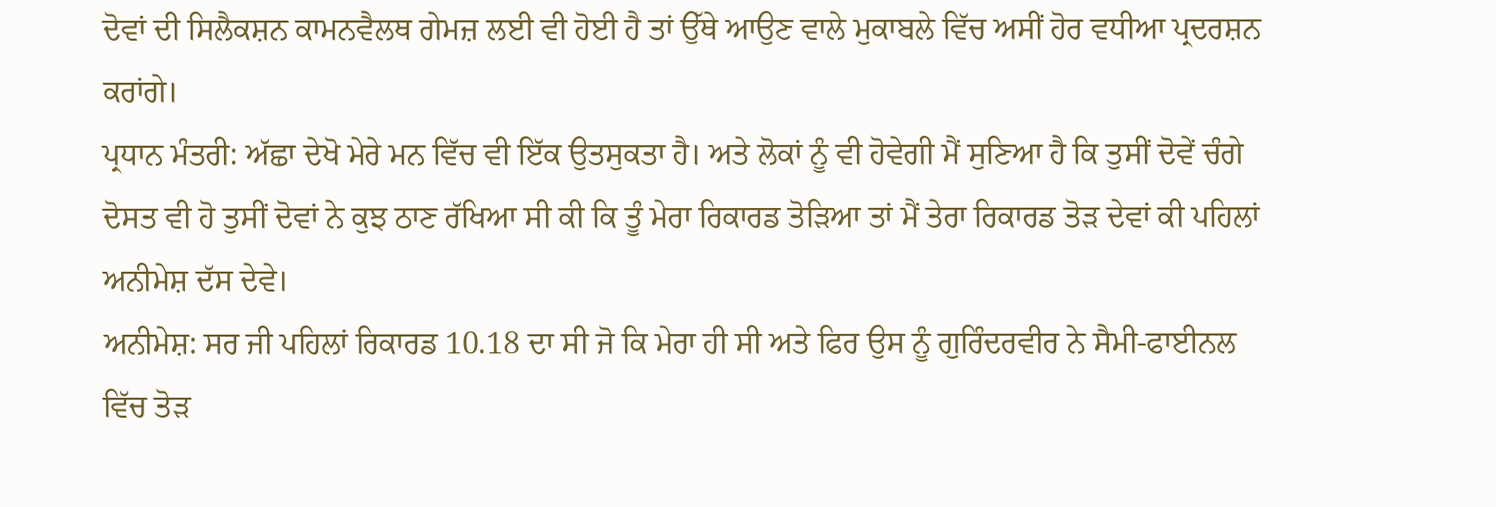ਦੋਵਾਂ ਦੀ ਸਿਲੈਕਸ਼ਨ ਕਾਮਨਵੈਲਥ ਗੇਮਜ਼ ਲਈ ਵੀ ਹੋਈ ਹੈ ਤਾਂ ਉੱਥੇ ਆਉਣ ਵਾਲੇ ਮੁਕਾਬਲੇ ਵਿੱਚ ਅਸੀਂ ਹੋਰ ਵਧੀਆ ਪ੍ਰਦਰਸ਼ਨ ਕਰਾਂਗੇ।
ਪ੍ਰਧਾਨ ਮੰਤਰੀ: ਅੱਛਾ ਦੇਖੋ ਮੇਰੇ ਮਨ ਵਿੱਚ ਵੀ ਇੱਕ ਉਤਸੁਕਤਾ ਹੈ। ਅਤੇ ਲੋਕਾਂ ਨੂੰ ਵੀ ਹੋਵੇਗੀ ਮੈਂ ਸੁਣਿਆ ਹੈ ਕਿ ਤੁਸੀਂ ਦੋਵੇਂ ਚੰਗੇ ਦੋਸਤ ਵੀ ਹੋ ਤੁਸੀਂ ਦੋਵਾਂ ਨੇ ਕੁਝ ਠਾਣ ਰੱਖਿਆ ਸੀ ਕੀ ਕਿ ਤੂੰ ਮੇਰਾ ਰਿਕਾਰਡ ਤੋੜਿਆ ਤਾਂ ਮੈਂ ਤੇਰਾ ਰਿਕਾਰਡ ਤੋੜ ਦੇਵਾਂ ਕੀ ਪਹਿਲਾਂ ਅਨੀਮੇਸ਼ ਦੱਸ ਦੇਵੇ।
ਅਨੀਮੇਸ਼: ਸਰ ਜੀ ਪਹਿਲਾਂ ਰਿਕਾਰਡ 10.18 ਦਾ ਸੀ ਜੋ ਕਿ ਮੇਰਾ ਹੀ ਸੀ ਅਤੇ ਫਿਰ ਉਸ ਨੂੰ ਗੁਰਿੰਦਰਵੀਰ ਨੇ ਸੈਮੀ-ਫਾਈਨਲ ਵਿੱਚ ਤੋੜ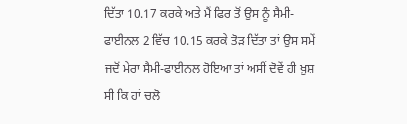ਦਿੱਤਾ 10.17 ਕਰਕੇ ਅਤੇ ਮੈਂ ਫਿਰ ਤੋਂ ਉਸ ਨੂੰ ਸੈਮੀ-ਫਾਈਨਲ 2 ਵਿੱਚ 10.15 ਕਰਕੇ ਤੋੜ ਦਿੱਤਾ ਤਾਂ ਉਸ ਸਮੇਂ ਜਦੋਂ ਮੇਰਾ ਸੈਮੀ-ਫਾਈਨਲ ਹੋਇਆ ਤਾਂ ਅਸੀਂ ਦੋਵੇਂ ਹੀ ਖ਼ੁਸ਼ ਸੀ ਕਿ ਹਾਂ ਚਲੋ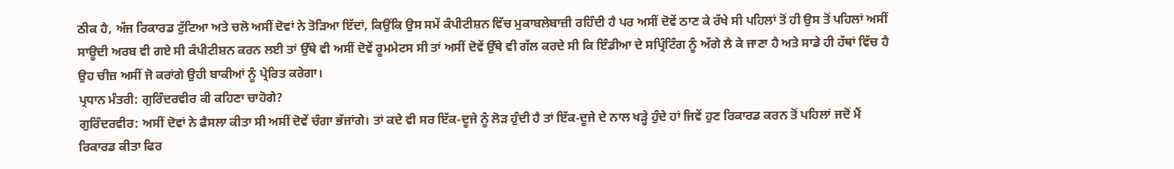ਠੀਕ ਹੈ, ਅੱਜ ਰਿਕਾਰਡ ਟੁੱਟਿਆ ਅਤੇ ਚਲੋ ਅਸੀਂ ਦੋਵਾਂ ਨੇ ਤੋੜਿਆ ਇੱਦਾਂ, ਕਿਉਂਕਿ ਉਸ ਸਮੇਂ ਕੰਪੀਟੀਸ਼ਨ ਵਿੱਚ ਮੁਕਾਬਲੇਬਾਜ਼ੀ ਰਹਿੰਦੀ ਹੈ ਪਰ ਅਸੀਂ ਦੋਵੇਂ ਠਾਣ ਕੇ ਰੱਖੇ ਸੀ ਪਹਿਲਾਂ ਤੋਂ ਹੀ ਉਸ ਤੋਂ ਪਹਿਲਾਂ ਅਸੀਂ ਸਾਊਦੀ ਅਰਬ ਵੀ ਗਏ ਸੀ ਕੰਪੀਟੀਸ਼ਨ ਕਰਨ ਲਈ ਤਾਂ ਉੱਥੇ ਵੀ ਅਸੀਂ ਦੋਵੇਂ ਰੂਮਮੇਟਸ ਸੀ ਤਾਂ ਅਸੀਂ ਦੋਵੇਂ ਉੱਥੇ ਵੀ ਗੱਲ ਕਰਦੇ ਸੀ ਕਿ ਇੰਡੀਆ ਦੇ ਸਪ੍ਰਿੰਟਿੰਗ ਨੂੰ ਅੱਗੇ ਲੈ ਕੇ ਜਾਣਾ ਹੈ ਅਤੇ ਸਾਡੇ ਹੀ ਹੱਥਾਂ ਵਿੱਚ ਹੈ ਉਹ ਚੀਜ਼ ਅਸੀਂ ਜੋ ਕਰਾਂਗੇ ਉਹੀ ਬਾਕੀਆਂ ਨੂੰ ਪ੍ਰੇਰਿਤ ਕਰੇਗਾ।
ਪ੍ਰਧਾਨ ਮੰਤਰੀ: ਗੁਰਿੰਦਰਵੀਰ ਕੀ ਕਹਿਣਾ ਚਾਹੋਗੇ?
ਗੁਰਿੰਦਰਵੀਰ: ਅਸੀਂ ਦੋਵਾਂ ਨੇ ਫੈਸਲਾ ਕੀਤਾ ਸੀ ਅਸੀਂ ਦੋਵੇਂ ਚੰਗਾ ਭੱਜਾਂਗੇ। ਤਾਂ ਕਦੇ ਵੀ ਸਰ ਇੱਕ-ਦੂਜੇ ਨੂੰ ਲੋੜ ਹੁੰਦੀ ਹੈ ਤਾਂ ਇੱਕ-ਦੂਜੇ ਦੇ ਨਾਲ ਖੜ੍ਹੇ ਹੁੰਦੇ ਹਾਂ ਜਿਵੇਂ ਹੁਣ ਰਿਕਾਰਡ ਕਰਨ ਤੋਂ ਪਹਿਲਾਂ ਜਦੋਂ ਮੈਂ ਰਿਕਾਰਡ ਕੀਤਾ ਫਿਰ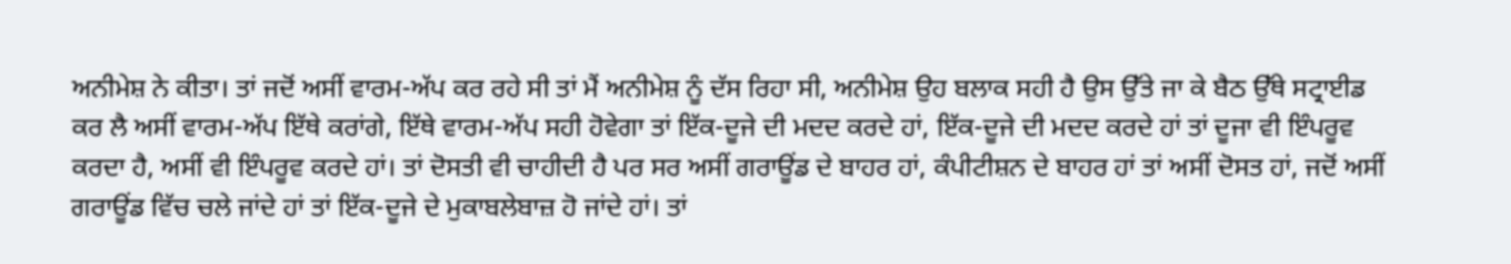ਅਨੀਮੇਸ਼ ਨੇ ਕੀਤਾ। ਤਾਂ ਜਦੋਂ ਅਸੀਂ ਵਾਰਮ-ਅੱਪ ਕਰ ਰਹੇ ਸੀ ਤਾਂ ਮੈਂ ਅਨੀਮੇਸ਼ ਨੂੰ ਦੱਸ ਰਿਹਾ ਸੀ, ਅਨੀਮੇਸ਼ ਉਹ ਬਲਾਕ ਸਹੀ ਹੈ ਉਸ ਉੱਤੇ ਜਾ ਕੇ ਬੈਠ ਉੱਥੇ ਸਟ੍ਰਾਈਡ ਕਰ ਲੈ ਅਸੀਂ ਵਾਰਮ-ਅੱਪ ਇੱਥੇ ਕਰਾਂਗੇ, ਇੱਥੇ ਵਾਰਮ-ਅੱਪ ਸਹੀ ਹੋਵੇਗਾ ਤਾਂ ਇੱਕ-ਦੂਜੇ ਦੀ ਮਦਦ ਕਰਦੇ ਹਾਂ, ਇੱਕ-ਦੂਜੇ ਦੀ ਮਦਦ ਕਰਦੇ ਹਾਂ ਤਾਂ ਦੂਜਾ ਵੀ ਇੰਪਰੂਵ ਕਰਦਾ ਹੈ, ਅਸੀਂ ਵੀ ਇੰਪਰੂਵ ਕਰਦੇ ਹਾਂ। ਤਾਂ ਦੋਸਤੀ ਵੀ ਚਾਹੀਦੀ ਹੈ ਪਰ ਸਰ ਅਸੀਂ ਗਰਾਊਂਡ ਦੇ ਬਾਹਰ ਹਾਂ, ਕੰਪੀਟੀਸ਼ਨ ਦੇ ਬਾਹਰ ਹਾਂ ਤਾਂ ਅਸੀਂ ਦੋਸਤ ਹਾਂ, ਜਦੋਂ ਅਸੀਂ ਗਰਾਊਂਡ ਵਿੱਚ ਚਲੇ ਜਾਂਦੇ ਹਾਂ ਤਾਂ ਇੱਕ-ਦੂਜੇ ਦੇ ਮੁਕਾਬਲੇਬਾਜ਼ ਹੋ ਜਾਂਦੇ ਹਾਂ। ਤਾਂ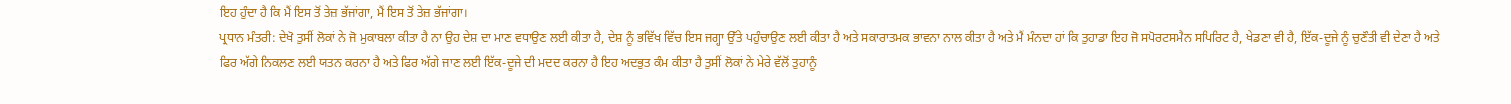ਇਹ ਹੁੰਦਾ ਹੈ ਕਿ ਮੈਂ ਇਸ ਤੋਂ ਤੇਜ਼ ਭੱਜਾਂਗਾ, ਮੈਂ ਇਸ ਤੋਂ ਤੇਜ਼ ਭੱਜਾਂਗਾ।
ਪ੍ਰਧਾਨ ਮੰਤਰੀ: ਦੇਖੋ ਤੁਸੀਂ ਲੋਕਾਂ ਨੇ ਜੋ ਮੁਕਾਬਲਾ ਕੀਤਾ ਹੈ ਨਾ ਉਹ ਦੇਸ਼ ਦਾ ਮਾਣ ਵਧਾਉਣ ਲਈ ਕੀਤਾ ਹੈ, ਦੇਸ਼ ਨੂੰ ਭਵਿੱਖ ਵਿੱਚ ਇਸ ਜਗ੍ਹਾ ਉੱਤੇ ਪਹੁੰਚਾਉਣ ਲਈ ਕੀਤਾ ਹੈ ਅਤੇ ਸਕਾਰਾਤਮਕ ਭਾਵਨਾ ਨਾਲ ਕੀਤਾ ਹੈ ਅਤੇ ਮੈਂ ਮੰਨਦਾ ਹਾਂ ਕਿ ਤੁਹਾਡਾ ਇਹ ਜੋ ਸਪੋਰਟਸਮੈਨ ਸਪਿਰਿਟ ਹੈ, ਖੇਡਣਾ ਵੀ ਹੈ, ਇੱਕ-ਦੂਜੇ ਨੂੰ ਚੁਣੌਤੀ ਵੀ ਦੇਣਾ ਹੈ ਅਤੇ ਫਿਰ ਅੱਗੇ ਨਿਕਲਣ ਲਈ ਯਤਨ ਕਰਨਾ ਹੈ ਅਤੇ ਫਿਰ ਅੱਗੇ ਜਾਣ ਲਈ ਇੱਕ-ਦੂਜੇ ਦੀ ਮਦਦ ਕਰਨਾ ਹੈ ਇਹ ਅਦਭੁਤ ਕੰਮ ਕੀਤਾ ਹੈ ਤੁਸੀਂ ਲੋਕਾਂ ਨੇ ਮੇਰੇ ਵੱਲੋਂ ਤੁਹਾਨੂੰ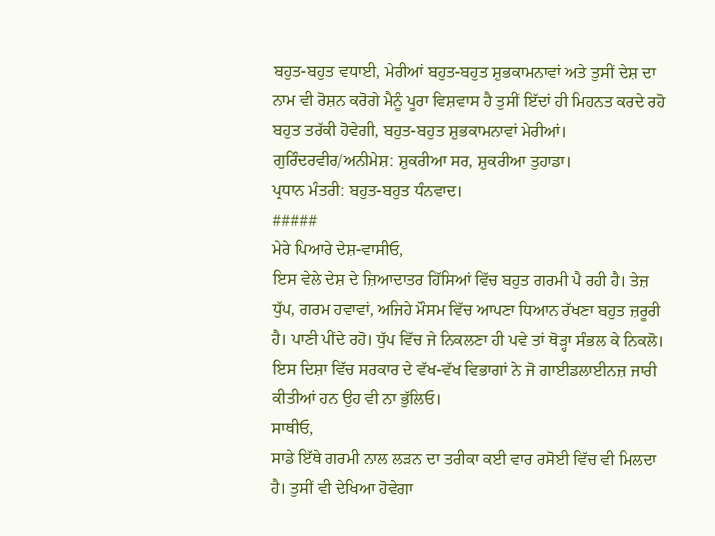ਬਹੁਤ-ਬਹੁਤ ਵਧਾਈ, ਮੇਰੀਆਂ ਬਹੁਤ-ਬਹੁਤ ਸ਼ੁਭਕਾਮਨਾਵਾਂ ਅਤੇ ਤੁਸੀਂ ਦੇਸ਼ ਦਾ ਨਾਮ ਵੀ ਰੋਸ਼ਨ ਕਰੋਗੇ ਮੈਨੂੰ ਪੂਰਾ ਵਿਸ਼ਵਾਸ ਹੈ ਤੁਸੀਂ ਇੱਦਾਂ ਹੀ ਮਿਹਨਤ ਕਰਦੇ ਰਹੋ ਬਹੁਤ ਤਰੱਕੀ ਹੋਵੇਗੀ, ਬਹੁਤ-ਬਹੁਤ ਸ਼ੁਭਕਾਮਨਾਵਾਂ ਮੇਰੀਆਂ।
ਗੁਰਿੰਦਰਵੀਰ/ਅਨੀਮੇਸ਼: ਸ਼ੁਕਰੀਆ ਸਰ, ਸ਼ੁਕਰੀਆ ਤੁਹਾਡਾ।
ਪ੍ਰਧਾਨ ਮੰਤਰੀ: ਬਹੁਤ-ਬਹੁਤ ਧੰਨਵਾਦ।
#####
ਮੇਰੇ ਪਿਆਰੇ ਦੇਸ਼-ਵਾਸੀਓ,
ਇਸ ਵੇਲੇ ਦੇਸ਼ ਦੇ ਜ਼ਿਆਦਾਤਰ ਹਿੱਸਿਆਂ ਵਿੱਚ ਬਹੁਤ ਗਰਮੀ ਪੈ ਰਹੀ ਹੈ। ਤੇਜ਼ ਧੁੱਪ, ਗਰਮ ਹਵਾਵਾਂ, ਅਜਿਹੇ ਮੌਸਮ ਵਿੱਚ ਆਪਣਾ ਧਿਆਨ ਰੱਖਣਾ ਬਹੁਤ ਜ਼ਰੂਰੀ ਹੈ। ਪਾਣੀ ਪੀਂਦੇ ਰਹੋ। ਧੁੱਪ ਵਿੱਚ ਜੇ ਨਿਕਲਣਾ ਹੀ ਪਵੇ ਤਾਂ ਥੋੜ੍ਹਾ ਸੰਭਲ ਕੇ ਨਿਕਲੋ। ਇਸ ਦਿਸ਼ਾ ਵਿੱਚ ਸਰਕਾਰ ਦੇ ਵੱਖ-ਵੱਖ ਵਿਭਾਗਾਂ ਨੇ ਜੋ ਗਾਈਡਲਾਈਨਜ਼ ਜਾਰੀ ਕੀਤੀਆਂ ਹਨ ਉਹ ਵੀ ਨਾ ਭੁੱਲਿਓ।
ਸਾਥੀਓ,
ਸਾਡੇ ਇੱਥੇ ਗਰਮੀ ਨਾਲ ਲੜਨ ਦਾ ਤਰੀਕਾ ਕਈ ਵਾਰ ਰਸੋਈ ਵਿੱਚ ਵੀ ਮਿਲਦਾ ਹੈ। ਤੁਸੀਂ ਵੀ ਦੇਖਿਆ ਹੋਵੇਗਾ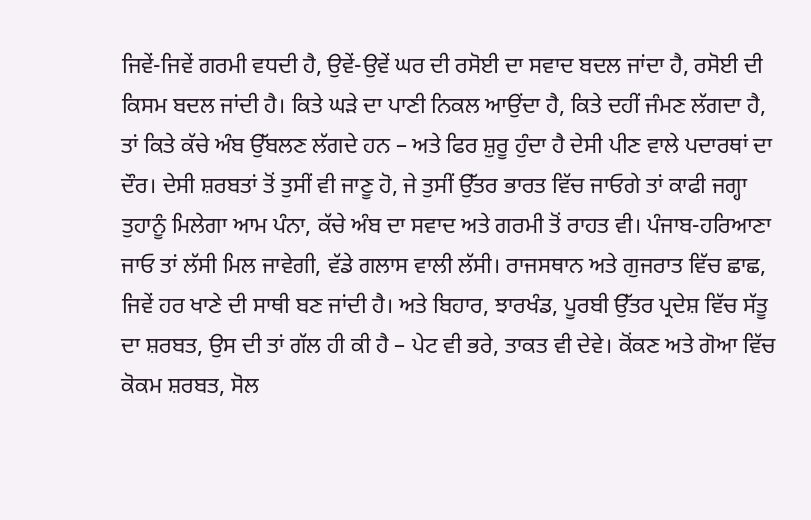ਜਿਵੇਂ-ਜਿਵੇਂ ਗਰਮੀ ਵਧਦੀ ਹੈ, ਉਵੇਂ-ਉਵੇਂ ਘਰ ਦੀ ਰਸੋਈ ਦਾ ਸਵਾਦ ਬਦਲ ਜਾਂਦਾ ਹੈ, ਰਸੋਈ ਦੀ ਕਿਸਮ ਬਦਲ ਜਾਂਦੀ ਹੈ। ਕਿਤੇ ਘੜੇ ਦਾ ਪਾਣੀ ਨਿਕਲ ਆਉਂਦਾ ਹੈ, ਕਿਤੇ ਦਹੀਂ ਜੰਮਣ ਲੱਗਦਾ ਹੈ, ਤਾਂ ਕਿਤੇ ਕੱਚੇ ਅੰਬ ਉੱਬਲਣ ਲੱਗਦੇ ਹਨ – ਅਤੇ ਫਿਰ ਸ਼ੁਰੂ ਹੁੰਦਾ ਹੈ ਦੇਸੀ ਪੀਣ ਵਾਲੇ ਪਦਾਰਥਾਂ ਦਾ ਦੌਰ। ਦੇਸੀ ਸ਼ਰਬਤਾਂ ਤੋਂ ਤੁਸੀਂ ਵੀ ਜਾਣੂ ਹੋ, ਜੇ ਤੁਸੀਂ ਉੱਤਰ ਭਾਰਤ ਵਿੱਚ ਜਾਓਗੇ ਤਾਂ ਕਾਫੀ ਜਗ੍ਹਾ ਤੁਹਾਨੂੰ ਮਿਲੇਗਾ ਆਮ ਪੰਨਾ, ਕੱਚੇ ਅੰਬ ਦਾ ਸਵਾਦ ਅਤੇ ਗਰਮੀ ਤੋਂ ਰਾਹਤ ਵੀ। ਪੰਜਾਬ-ਹਰਿਆਣਾ ਜਾਓ ਤਾਂ ਲੱਸੀ ਮਿਲ ਜਾਵੇਗੀ, ਵੱਡੇ ਗਲਾਸ ਵਾਲੀ ਲੱਸੀ। ਰਾਜਸਥਾਨ ਅਤੇ ਗੁਜਰਾਤ ਵਿੱਚ ਛਾਛ, ਜਿਵੇਂ ਹਰ ਖਾਣੇ ਦੀ ਸਾਥੀ ਬਣ ਜਾਂਦੀ ਹੈ। ਅਤੇ ਬਿਹਾਰ, ਝਾਰਖੰਡ, ਪੂਰਬੀ ਉੱਤਰ ਪ੍ਰਦੇਸ਼ ਵਿੱਚ ਸੱਤੂ ਦਾ ਸ਼ਰਬਤ, ਉਸ ਦੀ ਤਾਂ ਗੱਲ ਹੀ ਕੀ ਹੈ – ਪੇਟ ਵੀ ਭਰੇ, ਤਾਕਤ ਵੀ ਦੇਵੇ। ਕੋਂਕਣ ਅਤੇ ਗੋਆ ਵਿੱਚ ਕੋਕਮ ਸ਼ਰਬਤ, ਸੋਲ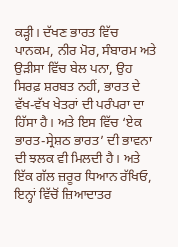ਕੜ੍ਹੀ। ਦੱਖਣ ਭਾਰਤ ਵਿੱਚ ਪਾਨਕਮ, ਨੀਰ ਮੋਰ, ਸੰਬਾਰਮ ਅਤੇ ਉੜੀਸਾ ਵਿੱਚ ਬੇਲ ਪਨਾ, ਉਹ ਸਿਰਫ਼ ਸ਼ਰਬਤ ਨਹੀਂ, ਭਾਰਤ ਦੇ ਵੱਖ-ਵੱਖ ਖੇਤਰਾਂ ਦੀ ਪਰੰਪਰਾ ਦਾ ਹਿੱਸਾ ਹੈ। ਅਤੇ ਇਸ ਵਿੱਚ ‘ਏਕ ਭਾਰਤ-ਸ੍ਰੇਸ਼ਠ ਭਾਰਤ’ ਦੀ ਭਾਵਨਾ ਦੀ ਝਲਕ ਵੀ ਮਿਲਦੀ ਹੈ। ਅਤੇ ਇੱਕ ਗੱਲ ਜ਼ਰੂਰ ਧਿਆਨ ਰੱਖਿਓ, ਇਨ੍ਹਾਂ ਵਿੱਚੋਂ ਜ਼ਿਆਦਾਤਰ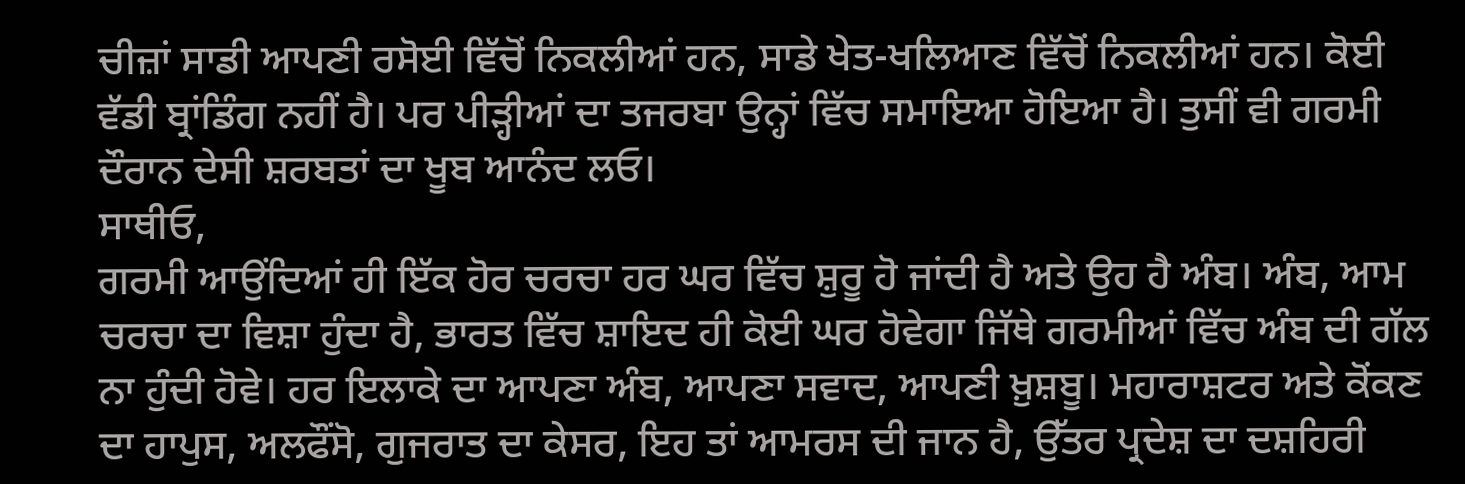ਚੀਜ਼ਾਂ ਸਾਡੀ ਆਪਣੀ ਰਸੋਈ ਵਿੱਚੋਂ ਨਿਕਲੀਆਂ ਹਨ, ਸਾਡੇ ਖੇਤ-ਖਲਿਆਣ ਵਿੱਚੋਂ ਨਿਕਲੀਆਂ ਹਨ। ਕੋਈ ਵੱਡੀ ਬ੍ਰਾਂਡਿੰਗ ਨਹੀਂ ਹੈ। ਪਰ ਪੀੜ੍ਹੀਆਂ ਦਾ ਤਜਰਬਾ ਉਨ੍ਹਾਂ ਵਿੱਚ ਸਮਾਇਆ ਹੋਇਆ ਹੈ। ਤੁਸੀਂ ਵੀ ਗਰਮੀ ਦੌਰਾਨ ਦੇਸੀ ਸ਼ਰਬਤਾਂ ਦਾ ਖੂਬ ਆਨੰਦ ਲਓ।
ਸਾਥੀਓ,
ਗਰਮੀ ਆਉਂਦਿਆਂ ਹੀ ਇੱਕ ਹੋਰ ਚਰਚਾ ਹਰ ਘਰ ਵਿੱਚ ਸ਼ੁਰੂ ਹੋ ਜਾਂਦੀ ਹੈ ਅਤੇ ਉਹ ਹੈ ਅੰਬ। ਅੰਬ, ਆਮ ਚਰਚਾ ਦਾ ਵਿਸ਼ਾ ਹੁੰਦਾ ਹੈ, ਭਾਰਤ ਵਿੱਚ ਸ਼ਾਇਦ ਹੀ ਕੋਈ ਘਰ ਹੋਵੇਗਾ ਜਿੱਥੇ ਗਰਮੀਆਂ ਵਿੱਚ ਅੰਬ ਦੀ ਗੱਲ ਨਾ ਹੁੰਦੀ ਹੋਵੇ। ਹਰ ਇਲਾਕੇ ਦਾ ਆਪਣਾ ਅੰਬ, ਆਪਣਾ ਸਵਾਦ, ਆਪਣੀ ਖ਼ੁਸ਼ਬੂ। ਮਹਾਰਾਸ਼ਟਰ ਅਤੇ ਕੋਂਕਣ ਦਾ ਹਾਪੁਸ, ਅਲਫੌਂਸੋ, ਗੁਜਰਾਤ ਦਾ ਕੇਸਰ, ਇਹ ਤਾਂ ਆਮਰਸ ਦੀ ਜਾਨ ਹੈ, ਉੱਤਰ ਪ੍ਰਦੇਸ਼ ਦਾ ਦਸ਼ਹਿਰੀ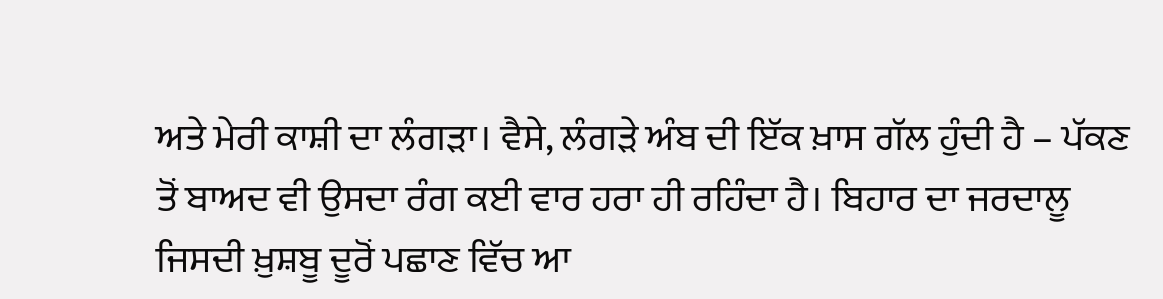ਅਤੇ ਮੇਰੀ ਕਾਸ਼ੀ ਦਾ ਲੰਗੜਾ। ਵੈਸੇ, ਲੰਗੜੇ ਅੰਬ ਦੀ ਇੱਕ ਖ਼ਾਸ ਗੱਲ ਹੁੰਦੀ ਹੈ – ਪੱਕਣ ਤੋਂ ਬਾਅਦ ਵੀ ਉਸਦਾ ਰੰਗ ਕਈ ਵਾਰ ਹਰਾ ਹੀ ਰਹਿੰਦਾ ਹੈ। ਬਿਹਾਰ ਦਾ ਜਰਦਾਲੂ ਜਿਸਦੀ ਖ਼ੁਸ਼ਬੂ ਦੂਰੋਂ ਪਛਾਣ ਵਿੱਚ ਆ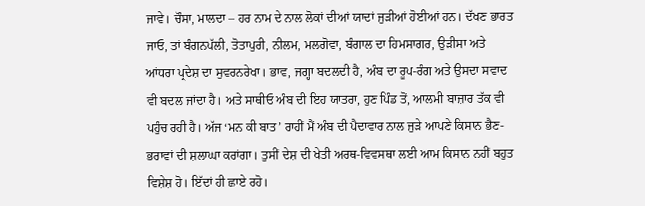ਜਾਵੇ। ਚੌਸਾ, ਮਾਲਦਾ – ਹਰ ਨਾਮ ਦੇ ਨਾਲ ਲੋਕਾਂ ਦੀਆਂ ਯਾਦਾਂ ਜੁੜੀਆਂ ਹੋਈਆਂ ਹਨ। ਦੱਖਣ ਭਾਰਤ ਜਾਓ, ਤਾਂ ਬੰਗਨਪੱਲੀ, ਤੋਤਾਪੁਰੀ, ਨੀਲਮ, ਮਲਗੋਵਾ, ਬੰਗਾਲ ਦਾ ਹਿਮਸਾਗਰ, ਉੜੀਸਾ ਅਤੇ ਆਂਧਰਾ ਪ੍ਰਦੇਸ਼ ਦਾ ਸੁਵਰਨਰੇਖਾ। ਭਾਵ, ਜਗ੍ਹਾ ਬਦਲਦੀ ਹੈ, ਅੰਬ ਦਾ ਰੂਪ-ਰੰਗ ਅਤੇ ਉਸਦਾ ਸਵਾਦ ਵੀ ਬਦਲ ਜਾਂਦਾ ਹੈ। ਅਤੇ ਸਾਥੀਓ ਅੰਬ ਦੀ ਇਹ ਯਾਤਰਾ, ਹੁਣ ਪਿੰਡ ਤੋਂ, ਆਲਮੀ ਬਾਜ਼ਾਰ ਤੱਕ ਵੀ ਪਹੁੰਚ ਰਹੀ ਹੈ। ਅੱਜ ‘ਮਨ ਕੀ ਬਾਤ’ ਰਾਹੀਂ ਮੈਂ ਅੰਬ ਦੀ ਪੈਦਾਵਾਰ ਨਾਲ ਜੁੜੇ ਆਪਣੇ ਕਿਸਾਨ ਭੈਣ-ਭਰਾਵਾਂ ਦੀ ਸ਼ਲਾਘਾ ਕਰਾਂਗਾ। ਤੁਸੀਂ ਦੇਸ਼ ਦੀ ਖੇਤੀ ਅਰਥ-ਵਿਵਸਥਾ ਲਈ ਆਮ ਕਿਸਾਨ ਨਹੀਂ ਬਹੁਤ ਵਿਸ਼ੇਸ਼ ਹੋ। ਇੱਦਾਂ ਹੀ ਛਾਏ ਰਹੋ।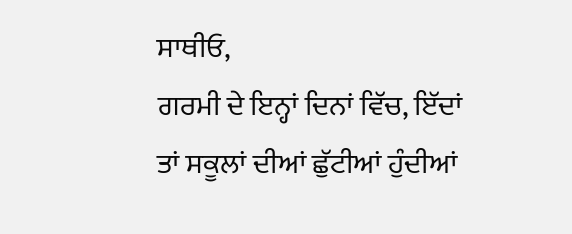ਸਾਥੀਓ,
ਗਰਮੀ ਦੇ ਇਨ੍ਹਾਂ ਦਿਨਾਂ ਵਿੱਚ, ਇੱਦਾਂ ਤਾਂ ਸਕੂਲਾਂ ਦੀਆਂ ਛੁੱਟੀਆਂ ਹੁੰਦੀਆਂ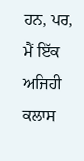ਹਨ, ਪਰ, ਮੈਂ ਇੱਕ ਅਜਿਹੀ ਕਲਾਸ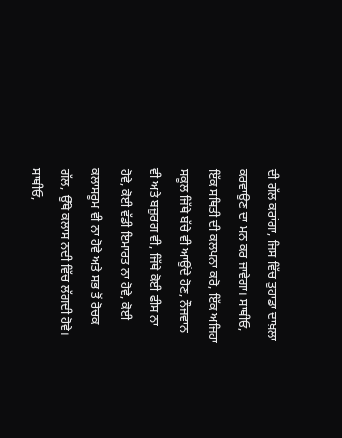ਦੀ ਗੱਲ ਕਰਾਂਗਾ, ਜਿਸ ਵਿੱਚ ਤੁਹਾਡਾ ਦਾਖ਼ਲਾ ਕਰਵਾਉਣ ਦਾ ਮਨ ਕਰ ਜਾਵੇਗਾ। ਸਾਥੀਓ, ਇੱਕ ਸਥਿਤੀ ਦੀ ਕਲਪਨਾ ਕਰੋ, ਇੱਕ ਅਜਿਹਾ ਸਕੂਲ ਜਿੱਥੇ ਬੱਚੇ ਵੀ ਆਉਂਦੇ ਹੋਣ, ਨੌਜਵਾਨ ਵੀ ਅਤੇ ਬਜ਼ੁਰਗ ਵੀ, ਜਿੱਥੇ ਕੋਈ ਫੀਸ ਨਾ ਹੋਵੇ, ਕੋਈ ਵੱਡੀ ਇਮਾਰਤ ਨਾ ਹੋਵੇ, ਕੋਈ ਕਲਾਸਰੂਮ ਵੀ ਨਾ ਹੋਵੇ ਅਤੇ ਸਭ ਤੋਂ ਰੋਚਕ ਗੱਲ, ਉੱਥੇ ਕਲਾਸ ਨਦੀ ਵਿੱਚ ਲੱਗਦੀ ਹੋਵੇ।
ਸਾਥੀਓ,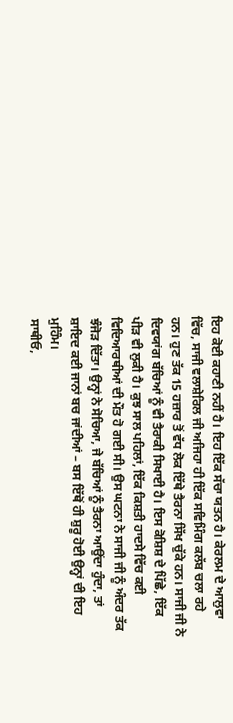ਇਹ ਕੋਈ ਕਹਾਣੀ ਨਹੀਂ ਹੈ। ਇਹ ਇੱਕ ਸੱਚਾ ਯਤਨ ਹੈ। ਕੇਰਲਮ ਦੇ ਆਲੁਵਾ ਵਿੱਚ, ਸਾਜੀ ਵਲਾਸ਼ੇਰਿਲ ਜੀ ਅਜਿਹਾ ਹੀ ਇੱਕ ਸਵਿਮਿੰਗ ਕਲੱਬ ਚਲਾ ਰਹੇ ਹਨ। ਹੁਣ ਤੱਕ 15 ਹਜ਼ਾਰ ਤੋਂ ਵੱਧ ਲੋਕ ਇੱਥੇ ਤੈਰਨਾ ਸਿੱਖ ਚੁੱਕੇ ਹਨ। ਸਾਜੀ ਜੀ ਨੇ ਦਿਵਯਾਂਗ ਬੱਚਿਆਂ ਨੂੰ ਵੀ ਤੈਰਾਕੀ ਸਿਖਾਈ ਹੈ। ਇਸ ਕੋਸ਼ਿਸ਼ ਦੇ ਪਿੱਛੇ, ਇੱਕ ਪੀੜ ਵੀ ਲੁਕੀ ਹੈ। ਕੁਝ ਸਾਲ ਪਹਿਲਾਂ, ਇੱਕ ਕਿਸ਼ਤੀ ਹਾਦਸੇ ਵਿੱਚ ਕਈ ਵਿਦਿਆਰਥੀਆਂ ਦੀ ਮੌਤ ਹੋ ਗਈ ਸੀ। ਉਸ ਘਟਨਾ ਨੇ ਸਾਜੀ ਜੀ ਨੂੰ ਅੰਦਰ ਤੱਕ ਝੰਜੋੜ ਦਿੱਤਾ। ਉਨ੍ਹਾਂ ਨੇ ਸੋਚਿਆ, ਜੇ ਬੱਚਿਆਂ ਨੂੰ ਤੈਰਨਾ ਆਉਂਦਾ ਹੁੰਦਾ, ਤਾਂ ਸ਼ਾਇਦ ਕਈ ਜਾਨਾਂ ਬਚ ਜਾਂਦੀਆਂ – ਬਸ ਇੱਥੋਂ ਹੀ ਸ਼ੁਰੂ ਹੋਈ ਉਨ੍ਹਾਂ ਦੀ ਇਹ ਮੁਹਿੰਮ।
ਸਾਥੀਓ,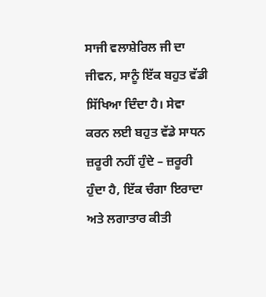ਸਾਜੀ ਵਲਾਸ਼ੇਰਿਲ ਜੀ ਦਾ ਜੀਵਨ, ਸਾਨੂੰ ਇੱਕ ਬਹੁਤ ਵੱਡੀ ਸਿੱਖਿਆ ਦਿੰਦਾ ਹੈ। ਸੇਵਾ ਕਰਨ ਲਈ ਬਹੁਤ ਵੱਡੇ ਸਾਧਨ ਜ਼ਰੂਰੀ ਨਹੀਂ ਹੁੰਦੇ – ਜ਼ਰੂਰੀ ਹੁੰਦਾ ਹੈ, ਇੱਕ ਚੰਗਾ ਇਰਾਦਾ ਅਤੇ ਲਗਾਤਾਰ ਕੀਤੀ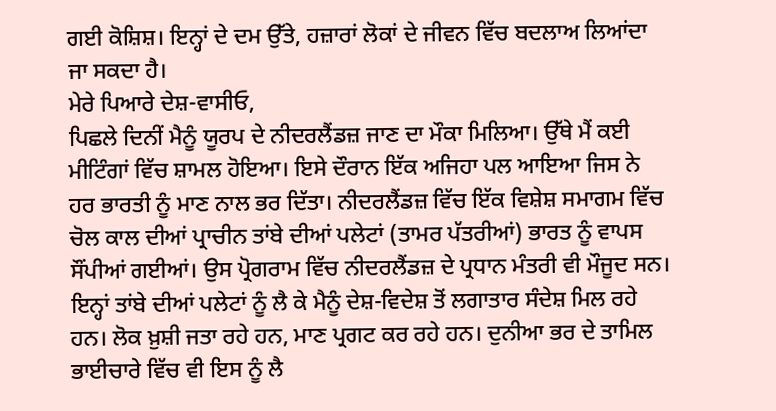ਗਈ ਕੋਸ਼ਿਸ਼। ਇਨ੍ਹਾਂ ਦੇ ਦਮ ਉੱਤੇ, ਹਜ਼ਾਰਾਂ ਲੋਕਾਂ ਦੇ ਜੀਵਨ ਵਿੱਚ ਬਦਲਾਅ ਲਿਆਂਦਾ ਜਾ ਸਕਦਾ ਹੈ।
ਮੇਰੇ ਪਿਆਰੇ ਦੇਸ਼-ਵਾਸੀਓ,
ਪਿਛਲੇ ਦਿਨੀਂ ਮੈਨੂੰ ਯੂਰਪ ਦੇ ਨੀਦਰਲੈਂਡਜ਼ ਜਾਣ ਦਾ ਮੌਕਾ ਮਿਲਿਆ। ਉੱਥੇ ਮੈਂ ਕਈ ਮੀਟਿੰਗਾਂ ਵਿੱਚ ਸ਼ਾਮਲ ਹੋਇਆ। ਇਸੇ ਦੌਰਾਨ ਇੱਕ ਅਜਿਹਾ ਪਲ ਆਇਆ ਜਿਸ ਨੇ ਹਰ ਭਾਰਤੀ ਨੂੰ ਮਾਣ ਨਾਲ ਭਰ ਦਿੱਤਾ। ਨੀਦਰਲੈਂਡਜ਼ ਵਿੱਚ ਇੱਕ ਵਿਸ਼ੇਸ਼ ਸਮਾਗਮ ਵਿੱਚ ਚੋਲ ਕਾਲ ਦੀਆਂ ਪ੍ਰਾਚੀਨ ਤਾਂਬੇ ਦੀਆਂ ਪਲੇਟਾਂ (ਤਾਮਰ ਪੱਤਰੀਆਂ) ਭਾਰਤ ਨੂੰ ਵਾਪਸ ਸੌਂਪੀਆਂ ਗਈਆਂ। ਉਸ ਪ੍ਰੋਗਰਾਮ ਵਿੱਚ ਨੀਦਰਲੈਂਡਜ਼ ਦੇ ਪ੍ਰਧਾਨ ਮੰਤਰੀ ਵੀ ਮੌਜੂਦ ਸਨ। ਇਨ੍ਹਾਂ ਤਾਂਬੇ ਦੀਆਂ ਪਲੇਟਾਂ ਨੂੰ ਲੈ ਕੇ ਮੈਨੂੰ ਦੇਸ਼-ਵਿਦੇਸ਼ ਤੋਂ ਲਗਾਤਾਰ ਸੰਦੇਸ਼ ਮਿਲ ਰਹੇ ਹਨ। ਲੋਕ ਖ਼ੁਸ਼ੀ ਜਤਾ ਰਹੇ ਹਨ, ਮਾਣ ਪ੍ਰਗਟ ਕਰ ਰਹੇ ਹਨ। ਦੁਨੀਆ ਭਰ ਦੇ ਤਾਮਿਲ ਭਾਈਚਾਰੇ ਵਿੱਚ ਵੀ ਇਸ ਨੂੰ ਲੈ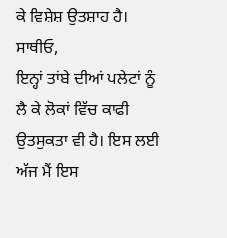ਕੇ ਵਿਸ਼ੇਸ਼ ਉਤਸ਼ਾਹ ਹੈ।
ਸਾਥੀਓ,
ਇਨ੍ਹਾਂ ਤਾਂਬੇ ਦੀਆਂ ਪਲੇਟਾਂ ਨੂੰ ਲੈ ਕੇ ਲੋਕਾਂ ਵਿੱਚ ਕਾਫੀ ਉਤਸੁਕਤਾ ਵੀ ਹੈ। ਇਸ ਲਈ ਅੱਜ ਮੈਂ ਇਸ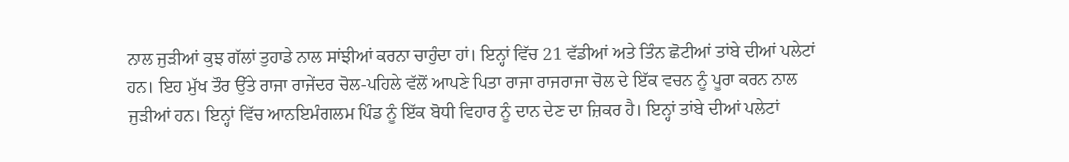ਨਾਲ ਜੁੜੀਆਂ ਕੁਝ ਗੱਲਾਂ ਤੁਹਾਡੇ ਨਾਲ ਸਾਂਝੀਆਂ ਕਰਨਾ ਚਾਹੁੰਦਾ ਹਾਂ। ਇਨ੍ਹਾਂ ਵਿੱਚ 21 ਵੱਡੀਆਂ ਅਤੇ ਤਿੰਨ ਛੋਟੀਆਂ ਤਾਂਬੇ ਦੀਆਂ ਪਲੇਟਾਂ ਹਨ। ਇਹ ਮੁੱਖ ਤੌਰ ਉੱਤੇ ਰਾਜਾ ਰਾਜੇਂਦਰ ਚੋਲ-ਪਹਿਲੇ ਵੱਲੋਂ ਆਪਣੇ ਪਿਤਾ ਰਾਜਾ ਰਾਜਰਾਜਾ ਚੋਲ ਦੇ ਇੱਕ ਵਚਨ ਨੂੰ ਪੂਰਾ ਕਰਨ ਨਾਲ ਜੁੜੀਆਂ ਹਨ। ਇਨ੍ਹਾਂ ਵਿੱਚ ਆਨਇਮੰਗਲਮ ਪਿੰਡ ਨੂੰ ਇੱਕ ਬੋਧੀ ਵਿਹਾਰ ਨੂੰ ਦਾਨ ਦੇਣ ਦਾ ਜ਼ਿਕਰ ਹੈ। ਇਨ੍ਹਾਂ ਤਾਂਬੇ ਦੀਆਂ ਪਲੇਟਾਂ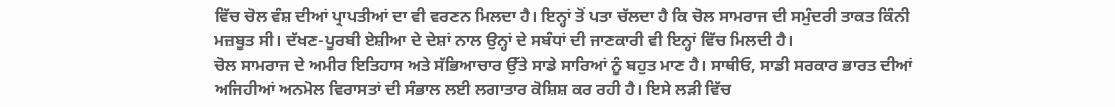ਵਿੱਚ ਚੋਲ ਵੰਸ਼ ਦੀਆਂ ਪ੍ਰਾਪਤੀਆਂ ਦਾ ਵੀ ਵਰਣਨ ਮਿਲਦਾ ਹੈ। ਇਨ੍ਹਾਂ ਤੋਂ ਪਤਾ ਚੱਲਦਾ ਹੈ ਕਿ ਚੋਲ ਸਾਮਰਾਜ ਦੀ ਸਮੁੰਦਰੀ ਤਾਕਤ ਕਿੰਨੀ ਮਜ਼ਬੂਤ ਸੀ। ਦੱਖਣ-ਪੂਰਬੀ ਏਸ਼ੀਆ ਦੇ ਦੇਸ਼ਾਂ ਨਾਲ ਉਨ੍ਹਾਂ ਦੇ ਸਬੰਧਾਂ ਦੀ ਜਾਣਕਾਰੀ ਵੀ ਇਨ੍ਹਾਂ ਵਿੱਚ ਮਿਲਦੀ ਹੈ।
ਚੋਲ ਸਾਮਰਾਜ ਦੇ ਅਮੀਰ ਇਤਿਹਾਸ ਅਤੇ ਸੱਭਿਆਚਾਰ ਉੱਤੇ ਸਾਡੇ ਸਾਰਿਆਂ ਨੂੰ ਬਹੁਤ ਮਾਣ ਹੈ। ਸਾਥੀਓ, ਸਾਡੀ ਸਰਕਾਰ ਭਾਰਤ ਦੀਆਂ ਅਜਿਹੀਆਂ ਅਨਮੋਲ ਵਿਰਾਸਤਾਂ ਦੀ ਸੰਭਾਲ ਲਈ ਲਗਾਤਾਰ ਕੋਸ਼ਿਸ਼ ਕਰ ਰਹੀ ਹੈ। ਇਸੇ ਲੜੀ ਵਿੱਚ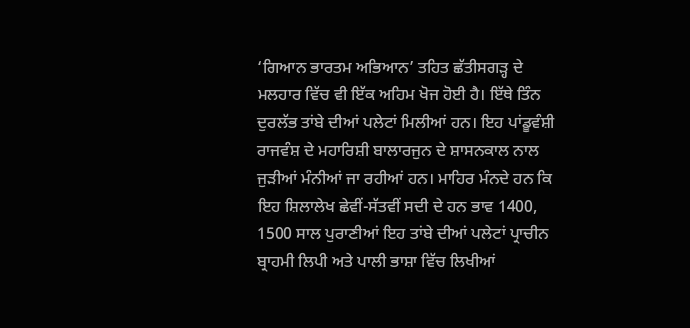‘ਗਿਆਨ ਭਾਰਤਮ ਅਭਿਆਨ’ ਤਹਿਤ ਛੱਤੀਸਗੜ੍ਹ ਦੇ ਮਲਹਾਰ ਵਿੱਚ ਵੀ ਇੱਕ ਅਹਿਮ ਖੋਜ ਹੋਈ ਹੈ। ਇੱਥੇ ਤਿੰਨ ਦੁਰਲੱਭ ਤਾਂਬੇ ਦੀਆਂ ਪਲੇਟਾਂ ਮਿਲੀਆਂ ਹਨ। ਇਹ ਪਾਂਡੂਵੰਸ਼ੀ ਰਾਜਵੰਸ਼ ਦੇ ਮਹਾਰਿਸ਼ੀ ਬਾਲਾਰਜੁਨ ਦੇ ਸ਼ਾਸਨਕਾਲ ਨਾਲ ਜੁੜੀਆਂ ਮੰਨੀਆਂ ਜਾ ਰਹੀਆਂ ਹਨ। ਮਾਹਿਰ ਮੰਨਦੇ ਹਨ ਕਿ ਇਹ ਸ਼ਿਲਾਲੇਖ ਛੇਵੀਂ-ਸੱਤਵੀਂ ਸਦੀ ਦੇ ਹਨ ਭਾਵ 1400, 1500 ਸਾਲ ਪੁਰਾਣੀਆਂ ਇਹ ਤਾਂਬੇ ਦੀਆਂ ਪਲੇਟਾਂ ਪ੍ਰਾਚੀਨ ਬ੍ਰਾਹਮੀ ਲਿਪੀ ਅਤੇ ਪਾਲੀ ਭਾਸ਼ਾ ਵਿੱਚ ਲਿਖੀਆਂ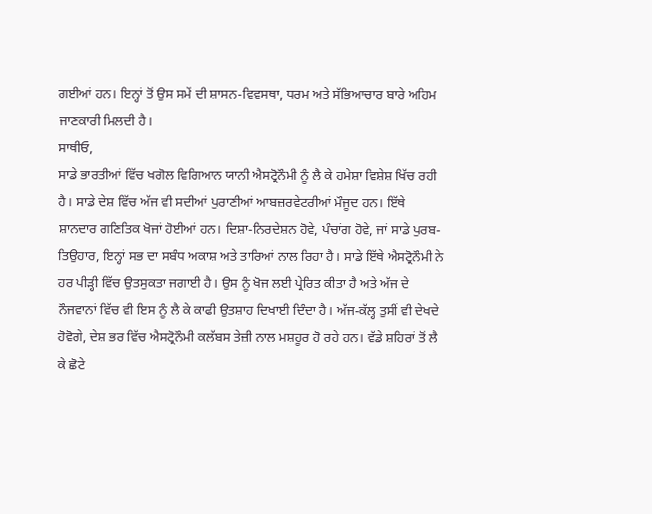ਗਈਆਂ ਹਨ। ਇਨ੍ਹਾਂ ਤੋਂ ਉਸ ਸਮੇਂ ਦੀ ਸ਼ਾਸਨ-ਵਿਵਸਥਾ, ਧਰਮ ਅਤੇ ਸੱਭਿਆਚਾਰ ਬਾਰੇ ਅਹਿਮ ਜਾਣਕਾਰੀ ਮਿਲਦੀ ਹੈ।
ਸਾਥੀਓ,
ਸਾਡੇ ਭਾਰਤੀਆਂ ਵਿੱਚ ਖਗੋਲ ਵਿਗਿਆਨ ਯਾਨੀ ਐਸਟ੍ਰੋਨੌਮੀ ਨੂੰ ਲੈ ਕੇ ਹਮੇਸ਼ਾ ਵਿਸ਼ੇਸ਼ ਖਿੱਚ ਰਹੀ ਹੈ। ਸਾਡੇ ਦੇਸ਼ ਵਿੱਚ ਅੱਜ ਵੀ ਸਦੀਆਂ ਪੁਰਾਣੀਆਂ ਆਬਜ਼ਰਵੇਟਰੀਆਂ ਮੌਜੂਦ ਹਨ। ਇੱਥੇ ਸ਼ਾਨਦਾਰ ਗਣਿਤਿਕ ਖੋਜਾਂ ਹੋਈਆਂ ਹਨ। ਦਿਸ਼ਾ-ਨਿਰਦੇਸ਼ਨ ਹੋਵੇ, ਪੰਚਾਂਗ ਹੋਵੇ, ਜਾਂ ਸਾਡੇ ਪੁਰਬ-ਤਿਉਹਾਰ, ਇਨ੍ਹਾਂ ਸਭ ਦਾ ਸਬੰਧ ਅਕਾਸ਼ ਅਤੇ ਤਾਰਿਆਂ ਨਾਲ ਰਿਹਾ ਹੈ। ਸਾਡੇ ਇੱਥੇ ਐਸਟ੍ਰੋਨੌਮੀ ਨੇ ਹਰ ਪੀੜ੍ਹੀ ਵਿੱਚ ਉਤਸੁਕਤਾ ਜਗਾਈ ਹੈ। ਉਸ ਨੂੰ ਖੋਜ ਲਈ ਪ੍ਰੇਰਿਤ ਕੀਤਾ ਹੈ ਅਤੇ ਅੱਜ ਦੇ ਨੌਜਵਾਨਾਂ ਵਿੱਚ ਵੀ ਇਸ ਨੂੰ ਲੈ ਕੇ ਕਾਫੀ ਉਤਸ਼ਾਹ ਦਿਖਾਈ ਦਿੰਦਾ ਹੈ। ਅੱਜ-ਕੱਲ੍ਹ ਤੁਸੀਂ ਵੀ ਦੇਖਦੇ ਹੋਵੋਗੇ, ਦੇਸ਼ ਭਰ ਵਿੱਚ ਐਸਟ੍ਰੋਨੌਮੀ ਕਲੱਬਸ ਤੇਜ਼ੀ ਨਾਲ ਮਸ਼ਹੂਰ ਹੋ ਰਹੇ ਹਨ। ਵੱਡੇ ਸ਼ਹਿਰਾਂ ਤੋਂ ਲੈ ਕੇ ਛੋਟੇ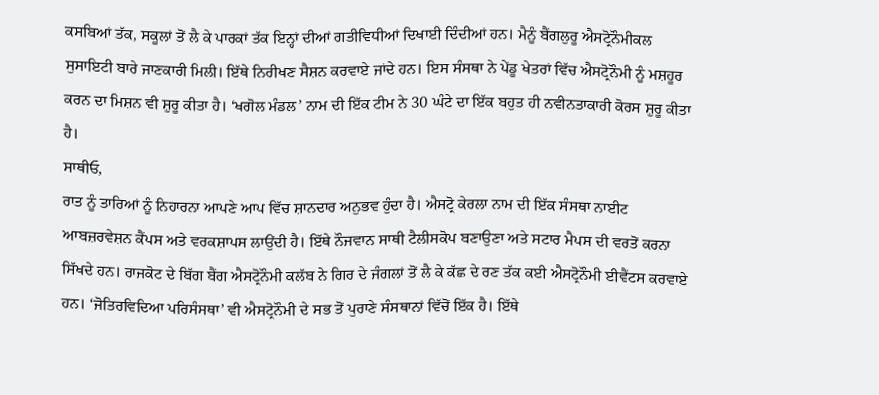ਕਸਬਿਆਂ ਤੱਕ, ਸਕੂਲਾਂ ਤੋਂ ਲੈ ਕੇ ਪਾਰਕਾਂ ਤੱਕ ਇਨ੍ਹਾਂ ਦੀਆਂ ਗਤੀਵਿਧੀਆਂ ਦਿਖਾਈ ਦਿੰਦੀਆਂ ਹਨ। ਮੈਨੂੰ ਬੈਂਗਲੁਰੂ ਐਸਟ੍ਰੋਨੌਮੀਕਲ ਸੁਸਾਇਟੀ ਬਾਰੇ ਜਾਣਕਾਰੀ ਮਿਲੀ। ਇੱਥੇ ਨਿਰੀਖਣ ਸੈਸ਼ਨ ਕਰਵਾਏ ਜਾਂਦੇ ਹਨ। ਇਸ ਸੰਸਥਾ ਨੇ ਪੇਂਡੂ ਖੇਤਰਾਂ ਵਿੱਚ ਐਸਟ੍ਰੋਨੌਮੀ ਨੂੰ ਮਸ਼ਹੂਰ ਕਰਨ ਦਾ ਮਿਸ਼ਨ ਵੀ ਸ਼ੁਰੂ ਕੀਤਾ ਹੈ। ‘ਖਗੋਲ ਮੰਡਲ’ ਨਾਮ ਦੀ ਇੱਕ ਟੀਮ ਨੇ 30 ਘੰਟੇ ਦਾ ਇੱਕ ਬਹੁਤ ਹੀ ਨਵੀਨਤਾਕਾਰੀ ਕੋਰਸ ਸ਼ੁਰੂ ਕੀਤਾ ਹੈ।
ਸਾਥੀਓ,
ਰਾਤ ਨੂੰ ਤਾਰਿਆਂ ਨੂੰ ਨਿਹਾਰਨਾ ਆਪਣੇ ਆਪ ਵਿੱਚ ਸ਼ਾਨਦਾਰ ਅਨੁਭਵ ਹੁੰਦਾ ਹੈ। ਐਸਟ੍ਰੋ ਕੇਰਲਾ ਨਾਮ ਦੀ ਇੱਕ ਸੰਸਥਾ ਨਾਈਟ ਆਬਜ਼ਰਵੇਸ਼ਨ ਕੈਂਪਸ ਅਤੇ ਵਰਕਸ਼ਾਪਸ ਲਾਉਂਦੀ ਹੈ। ਇੱਥੇ ਨੌਜਵਾਨ ਸਾਥੀ ਟੈਲੀਸਕੋਪ ਬਣਾਉਣਾ ਅਤੇ ਸਟਾਰ ਮੈਪਸ ਦੀ ਵਰਤੋਂ ਕਰਨਾ ਸਿੱਖਦੇ ਹਨ। ਰਾਜਕੋਟ ਦੇ ਬਿੱਗ ਬੈਂਗ ਐਸਟ੍ਰੋਨੌਮੀ ਕਲੱਬ ਨੇ ਗਿਰ ਦੇ ਜੰਗਲਾਂ ਤੋਂ ਲੈ ਕੇ ਕੱਛ ਦੇ ਰਣ ਤੱਕ ਕਈ ਐਸਟ੍ਰੋਨੌਮੀ ਈਵੈਂਟਸ ਕਰਵਾਏ ਹਨ। ‘ਜੋਤਿਰਵਿਦਿਆ ਪਰਿਸੰਸਥਾ’ ਵੀ ਐਸਟ੍ਰੋਨੌਮੀ ਦੇ ਸਭ ਤੋਂ ਪੁਰਾਣੇ ਸੰਸਥਾਨਾਂ ਵਿੱਚੋਂ ਇੱਕ ਹੈ। ਇੱਥੇ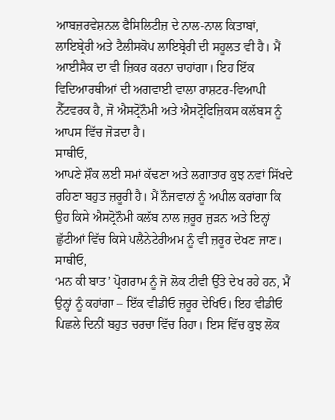ਆਬਜ਼ਰਵੇਸ਼ਨਲ ਫੈਸਿਲਿਟੀਜ਼ ਦੇ ਨਾਲ-ਨਾਲ ਕਿਤਾਬਾਂ, ਲਾਇਬ੍ਰੇਰੀ ਅਤੇ ਟੈਲੀਸਕੋਪ ਲਾਇਬ੍ਰੇਰੀ ਦੀ ਸਹੂਲਤ ਵੀ ਹੈ। ਮੈਂ ਆਈਸੈਕ ਦਾ ਵੀ ਜ਼ਿਕਰ ਕਰਨਾ ਚਾਹਾਂਗਾ। ਇਹ ਇੱਕ ਵਿਦਿਆਰਥੀਆਂ ਦੀ ਅਗਵਾਈ ਵਾਲਾ ਰਾਸ਼ਟਰ-ਵਿਆਪੀ ਨੈੱਟਵਰਕ ਹੈ, ਜੋ ਐਸਟ੍ਰੋਨੌਮੀ ਅਤੇ ਐਸਟ੍ਰੋਫਿਜ਼ਿਕਸ ਕਲੱਬਸ ਨੂੰ ਆਪਸ ਵਿੱਚ ਜੋੜਦਾ ਹੈ।
ਸਾਥੀਓ,
ਆਪਣੇ ਸ਼ੌਕ ਲਈ ਸਮਾਂ ਕੱਢਣਾ ਅਤੇ ਲਗਾਤਾਰ ਕੁਝ ਨਵਾਂ ਸਿੱਖਦੇ ਰਹਿਣਾ ਬਹੁਤ ਜ਼ਰੂਰੀ ਹੈ। ਮੈਂ ਨੌਜਵਾਨਾਂ ਨੂੰ ਅਪੀਲ ਕਰਾਂਗਾ ਕਿ ਉਹ ਕਿਸੇ ਐਸਟ੍ਰੋਨੌਮੀ ਕਲੱਬ ਨਾਲ ਜ਼ਰੂਰ ਜੁੜਨ ਅਤੇ ਇਨ੍ਹਾਂ ਛੁੱਟੀਆਂ ਵਿੱਚ ਕਿਸੇ ਪਲੈਨੇਟੇਰੀਅਮ ਨੂੰ ਵੀ ਜ਼ਰੂਰ ਦੇਖਣ ਜਾਣ।
ਸਾਥੀਓ,
‘ਮਨ ਕੀ ਬਾਤ’ ਪ੍ਰੋਗਰਾਮ ਨੂੰ ਜੋ ਲੋਕ ਟੀਵੀ ਉੱਤੇ ਦੇਖ ਰਹੇ ਹਨ, ਮੈਂ ਉਨ੍ਹਾਂ ਨੂੰ ਕਹਾਂਗਾ – ਇੱਕ ਵੀਡੀਓ ਜ਼ਰੂਰ ਦੇਖਿਓ। ਇਹ ਵੀਡੀਓ ਪਿਛਲੇ ਦਿਨੀਂ ਬਹੁਤ ਚਰਚਾ ਵਿੱਚ ਰਿਹਾ। ਇਸ ਵਿੱਚ ਕੁਝ ਲੋਕ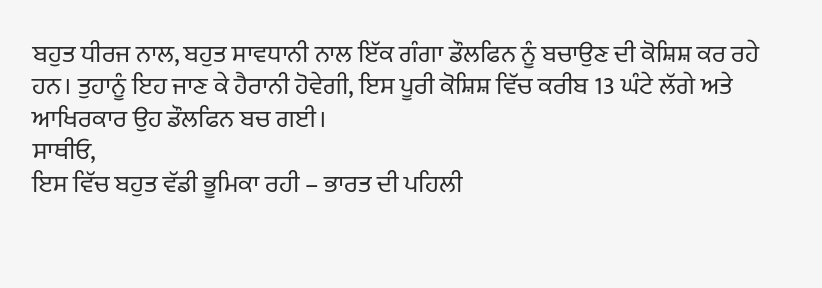ਬਹੁਤ ਧੀਰਜ ਨਾਲ, ਬਹੁਤ ਸਾਵਧਾਨੀ ਨਾਲ ਇੱਕ ਗੰਗਾ ਡੌਲਫਿਨ ਨੂੰ ਬਚਾਉਣ ਦੀ ਕੋਸ਼ਿਸ਼ ਕਰ ਰਹੇ ਹਨ। ਤੁਹਾਨੂੰ ਇਹ ਜਾਣ ਕੇ ਹੈਰਾਨੀ ਹੋਵੇਗੀ, ਇਸ ਪੂਰੀ ਕੋਸ਼ਿਸ਼ ਵਿੱਚ ਕਰੀਬ 13 ਘੰਟੇ ਲੱਗੇ ਅਤੇ ਆਖਿਰਕਾਰ ਉਹ ਡੌਲਫਿਨ ਬਚ ਗਈ।
ਸਾਥੀਓ,
ਇਸ ਵਿੱਚ ਬਹੁਤ ਵੱਡੀ ਭੂਮਿਕਾ ਰਹੀ – ਭਾਰਤ ਦੀ ਪਹਿਲੀ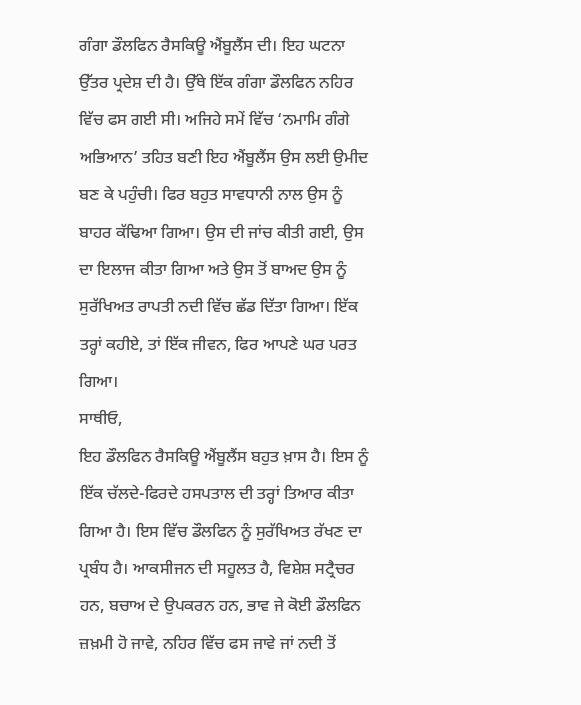ਗੰਗਾ ਡੌਲਫਿਨ ਰੈਸਕਿਊ ਐਂਬੂਲੈਂਸ ਦੀ। ਇਹ ਘਟਨਾ ਉੱਤਰ ਪ੍ਰਦੇਸ਼ ਦੀ ਹੈ। ਉੱਥੇ ਇੱਕ ਗੰਗਾ ਡੌਲਫਿਨ ਨਹਿਰ ਵਿੱਚ ਫਸ ਗਈ ਸੀ। ਅਜਿਹੇ ਸਮੇਂ ਵਿੱਚ ‘ਨਮਾਮਿ ਗੰਗੇ ਅਭਿਆਨ’ ਤਹਿਤ ਬਣੀ ਇਹ ਐਂਬੂਲੈਂਸ ਉਸ ਲਈ ਉਮੀਦ ਬਣ ਕੇ ਪਹੁੰਚੀ। ਫਿਰ ਬਹੁਤ ਸਾਵਧਾਨੀ ਨਾਲ ਉਸ ਨੂੰ ਬਾਹਰ ਕੱਢਿਆ ਗਿਆ। ਉਸ ਦੀ ਜਾਂਚ ਕੀਤੀ ਗਈ, ਉਸ ਦਾ ਇਲਾਜ ਕੀਤਾ ਗਿਆ ਅਤੇ ਉਸ ਤੋਂ ਬਾਅਦ ਉਸ ਨੂੰ ਸੁਰੱਖਿਅਤ ਰਾਪਤੀ ਨਦੀ ਵਿੱਚ ਛੱਡ ਦਿੱਤਾ ਗਿਆ। ਇੱਕ ਤਰ੍ਹਾਂ ਕਹੀਏ, ਤਾਂ ਇੱਕ ਜੀਵਨ, ਫਿਰ ਆਪਣੇ ਘਰ ਪਰਤ ਗਿਆ।
ਸਾਥੀਓ,
ਇਹ ਡੌਲਫਿਨ ਰੈਸਕਿਊ ਐਂਬੂਲੈਂਸ ਬਹੁਤ ਖ਼ਾਸ ਹੈ। ਇਸ ਨੂੰ ਇੱਕ ਚੱਲਦੇ-ਫਿਰਦੇ ਹਸਪਤਾਲ ਦੀ ਤਰ੍ਹਾਂ ਤਿਆਰ ਕੀਤਾ ਗਿਆ ਹੈ। ਇਸ ਵਿੱਚ ਡੌਲਫਿਨ ਨੂੰ ਸੁਰੱਖਿਅਤ ਰੱਖਣ ਦਾ ਪ੍ਰਬੰਧ ਹੈ। ਆਕਸੀਜਨ ਦੀ ਸਹੂਲਤ ਹੈ, ਵਿਸ਼ੇਸ਼ ਸਟ੍ਰੈਚਰ ਹਨ, ਬਚਾਅ ਦੇ ਉਪਕਰਨ ਹਨ, ਭਾਵ ਜੇ ਕੋਈ ਡੌਲਫਿਨ ਜ਼ਖ਼ਮੀ ਹੋ ਜਾਵੇ, ਨਹਿਰ ਵਿੱਚ ਫਸ ਜਾਵੇ ਜਾਂ ਨਦੀ ਤੋਂ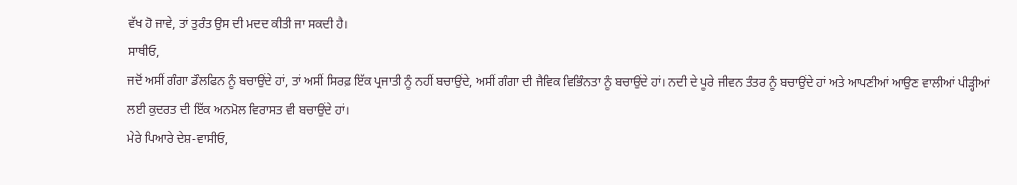ਵੱਖ ਹੋ ਜਾਵੇ, ਤਾਂ ਤੁਰੰਤ ਉਸ ਦੀ ਮਦਦ ਕੀਤੀ ਜਾ ਸਕਦੀ ਹੈ।
ਸਾਥੀਓ,
ਜਦੋਂ ਅਸੀਂ ਗੰਗਾ ਡੌਲਫਿਨ ਨੂੰ ਬਚਾਉਂਦੇ ਹਾਂ, ਤਾਂ ਅਸੀਂ ਸਿਰਫ਼ ਇੱਕ ਪ੍ਰਜਾਤੀ ਨੂੰ ਨਹੀਂ ਬਚਾਉਂਦੇ, ਅਸੀਂ ਗੰਗਾ ਦੀ ਜੈਵਿਕ ਵਿਭਿੰਨਤਾ ਨੂੰ ਬਚਾਉਂਦੇ ਹਾਂ। ਨਦੀ ਦੇ ਪੂਰੇ ਜੀਵਨ ਤੰਤਰ ਨੂੰ ਬਚਾਉਂਦੇ ਹਾਂ ਅਤੇ ਆਪਣੀਆਂ ਆਉਣ ਵਾਲੀਆਂ ਪੀੜ੍ਹੀਆਂ ਲਈ ਕੁਦਰਤ ਦੀ ਇੱਕ ਅਨਮੋਲ ਵਿਰਾਸਤ ਵੀ ਬਚਾਉਂਦੇ ਹਾਂ।
ਮੇਰੇ ਪਿਆਰੇ ਦੇਸ਼-ਵਾਸੀਓ,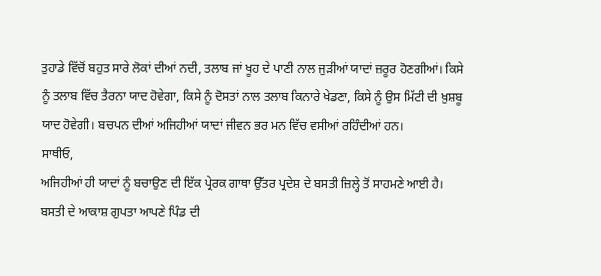ਤੁਹਾਡੇ ਵਿੱਚੋਂ ਬਹੁਤ ਸਾਰੇ ਲੋਕਾਂ ਦੀਆਂ ਨਦੀ, ਤਲਾਬ ਜਾਂ ਖੂਹ ਦੇ ਪਾਣੀ ਨਾਲ ਜੁੜੀਆਂ ਯਾਦਾਂ ਜ਼ਰੂਰ ਹੋਣਗੀਆਂ। ਕਿਸੇ ਨੂੰ ਤਲਾਬ ਵਿੱਚ ਤੈਰਨਾ ਯਾਦ ਹੋਵੇਗਾ, ਕਿਸੇ ਨੂੰ ਦੋਸਤਾਂ ਨਾਲ ਤਲਾਬ ਕਿਨਾਰੇ ਖੇਡਣਾ, ਕਿਸੇ ਨੂੰ ਉਸ ਮਿੱਟੀ ਦੀ ਖ਼ੁਸ਼ਬੂ ਯਾਦ ਹੋਵੇਗੀ। ਬਚਪਨ ਦੀਆਂ ਅਜਿਹੀਆਂ ਯਾਦਾਂ ਜੀਵਨ ਭਰ ਮਨ ਵਿੱਚ ਵਸੀਆਂ ਰਹਿੰਦੀਆਂ ਹਨ।
ਸਾਥੀਓ,
ਅਜਿਹੀਆਂ ਹੀ ਯਾਦਾਂ ਨੂੰ ਬਚਾਉਣ ਦੀ ਇੱਕ ਪ੍ਰੇਰਕ ਗਾਥਾ ਉੱਤਰ ਪ੍ਰਦੇਸ਼ ਦੇ ਬਸਤੀ ਜ਼ਿਲ੍ਹੇ ਤੋਂ ਸਾਹਮਣੇ ਆਈ ਹੈ। ਬਸਤੀ ਦੇ ਆਕਾਸ਼ ਗੁਪਤਾ ਆਪਣੇ ਪਿੰਡ ਦੀ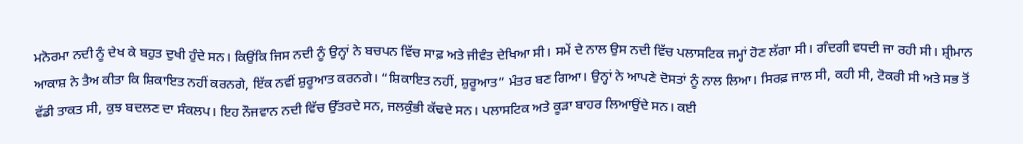ਮਨੋਰਮਾ ਨਦੀ ਨੂੰ ਦੇਖ ਕੇ ਬਹੁਤ ਦੁਖੀ ਹੁੰਦੇ ਸਨ। ਕਿਉਂਕਿ ਜਿਸ ਨਦੀ ਨੂੰ ਉਨ੍ਹਾਂ ਨੇ ਬਚਪਨ ਵਿੱਚ ਸਾਫ਼ ਅਤੇ ਜੀਵੰਤ ਦੇਖਿਆ ਸੀ। ਸਮੇਂ ਦੇ ਨਾਲ ਉਸ ਨਦੀ ਵਿੱਚ ਪਲਾਸਟਿਕ ਜਮ੍ਹਾਂ ਹੋਣ ਲੱਗਾ ਸੀ। ਗੰਦਗੀ ਵਧਦੀ ਜਾ ਰਹੀ ਸੀ। ਸ਼੍ਰੀਮਾਨ ਆਕਾਸ਼ ਨੇ ਤੈਅ ਕੀਤਾ ਕਿ ਸ਼ਿਕਾਇਤ ਨਹੀਂ ਕਰਨਗੇ, ਇੱਕ ਨਵੀਂ ਸ਼ੁਰੂਆਤ ਕਰਨਗੇ। “ਸ਼ਿਕਾਇਤ ਨਹੀਂ, ਸ਼ੁਰੂਆਤ” ਮੰਤਰ ਬਣ ਗਿਆ। ਉਨ੍ਹਾਂ ਨੇ ਆਪਣੇ ਦੋਸਤਾਂ ਨੂੰ ਨਾਲ ਲਿਆ। ਸਿਰਫ਼ ਜਾਲ ਸੀ, ਕਹੀ ਸੀ, ਟੋਕਰੀ ਸੀ ਅਤੇ ਸਭ ਤੋਂ ਵੱਡੀ ਤਾਕਤ ਸੀ, ਕੁਝ ਬਦਲਣ ਦਾ ਸੰਕਲਪ। ਇਹ ਨੌਜਵਾਨ ਨਦੀ ਵਿੱਚ ਉੱਤਰਦੇ ਸਨ, ਜਲਕੁੰਭੀ ਕੱਢਦੇ ਸਨ। ਪਲਾਸਟਿਕ ਅਤੇ ਕੂੜਾ ਬਾਹਰ ਲਿਆਉਂਦੇ ਸਨ। ਕਈ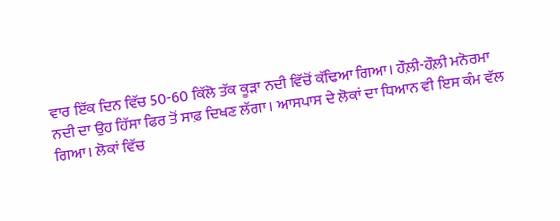ਵਾਰ ਇੱਕ ਦਿਨ ਵਿੱਚ 50-60 ਕਿੱਲੋ ਤੱਕ ਕੂੜਾ ਨਦੀ ਵਿੱਚੋਂ ਕੱਢਿਆ ਗਿਆ। ਹੌਲ਼ੀ-ਹੌਲ਼ੀ ਮਨੋਰਮਾ ਨਦੀ ਦਾ ਉਹ ਹਿੱਸਾ ਫਿਰ ਤੋਂ ਸਾਫ਼ ਦਿਖਣ ਲੱਗਾ। ਆਸਪਾਸ ਦੇ ਲੋਕਾਂ ਦਾ ਧਿਆਨ ਵੀ ਇਸ ਕੰਮ ਵੱਲ ਗਿਆ। ਲੋਕਾਂ ਵਿੱਚ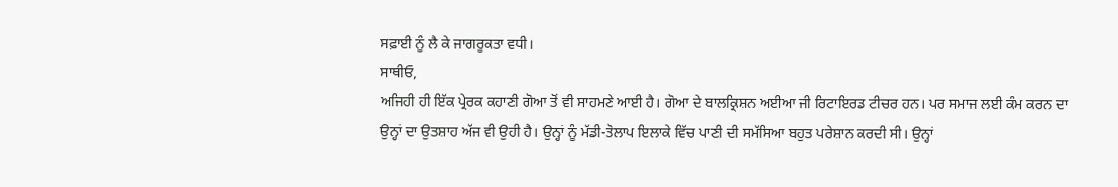ਸਫ਼ਾਈ ਨੂੰ ਲੈ ਕੇ ਜਾਗਰੂਕਤਾ ਵਧੀ।
ਸਾਥੀਓ,
ਅਜਿਹੀ ਹੀ ਇੱਕ ਪ੍ਰੇਰਕ ਕਹਾਣੀ ਗੋਆ ਤੋਂ ਵੀ ਸਾਹਮਣੇ ਆਈ ਹੈ। ਗੋਆ ਦੇ ਬਾਲਕ੍ਰਿਸ਼ਨ ਅਈਆ ਜੀ ਰਿਟਾਇਰਡ ਟੀਚਰ ਹਨ। ਪਰ ਸਮਾਜ ਲਈ ਕੰਮ ਕਰਨ ਦਾ ਉਨ੍ਹਾਂ ਦਾ ਉਤਸ਼ਾਹ ਅੱਜ ਵੀ ਉਹੀ ਹੈ। ਉਨ੍ਹਾਂ ਨੂੰ ਮੱਡੀ-ਤੋਲਾਪ ਇਲਾਕੇ ਵਿੱਚ ਪਾਣੀ ਦੀ ਸਮੱਸਿਆ ਬਹੁਤ ਪਰੇਸ਼ਾਨ ਕਰਦੀ ਸੀ। ਉਨ੍ਹਾਂ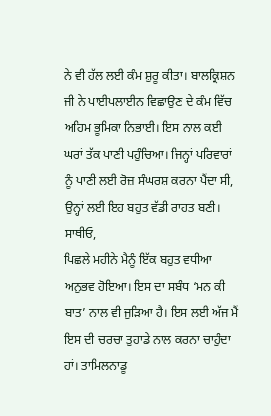ਨੇ ਵੀ ਹੱਲ ਲਈ ਕੰਮ ਸ਼ੁਰੂ ਕੀਤਾ। ਬਾਲਕ੍ਰਿਸ਼ਨ ਜੀ ਨੇ ਪਾਈਪਲਾਈਨ ਵਿਛਾਉਣ ਦੇ ਕੰਮ ਵਿੱਚ ਅਹਿਮ ਭੂਮਿਕਾ ਨਿਭਾਈ। ਇਸ ਨਾਲ ਕਈ ਘਰਾਂ ਤੱਕ ਪਾਣੀ ਪਹੁੰਚਿਆ। ਜਿਨ੍ਹਾਂ ਪਰਿਵਾਰਾਂ ਨੂੰ ਪਾਣੀ ਲਈ ਰੋਜ਼ ਸੰਘਰਸ਼ ਕਰਨਾ ਪੈਂਦਾ ਸੀ, ਉਨ੍ਹਾਂ ਲਈ ਇਹ ਬਹੁਤ ਵੱਡੀ ਰਾਹਤ ਬਣੀ।
ਸਾਥੀਓ,
ਪਿਛਲੇ ਮਹੀਨੇ ਮੈਨੂੰ ਇੱਕ ਬਹੁਤ ਵਧੀਆ ਅਨੁਭਵ ਹੋਇਆ। ਇਸ ਦਾ ਸਬੰਧ ‘ਮਨ ਕੀ ਬਾਤ’ ਨਾਲ ਵੀ ਜੁੜਿਆ ਹੈ। ਇਸ ਲਈ ਅੱਜ ਮੈਂ ਇਸ ਦੀ ਚਰਚਾ ਤੁਹਾਡੇ ਨਾਲ ਕਰਨਾ ਚਾਹੁੰਦਾ ਹਾਂ। ਤਾਮਿਲਨਾਡੂ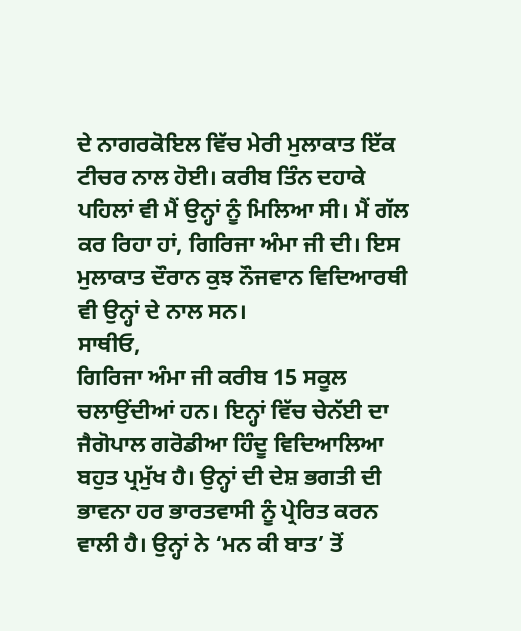ਦੇ ਨਾਗਰਕੋਇਲ ਵਿੱਚ ਮੇਰੀ ਮੁਲਾਕਾਤ ਇੱਕ ਟੀਚਰ ਨਾਲ ਹੋਈ। ਕਰੀਬ ਤਿੰਨ ਦਹਾਕੇ ਪਹਿਲਾਂ ਵੀ ਮੈਂ ਉਨ੍ਹਾਂ ਨੂੰ ਮਿਲਿਆ ਸੀ। ਮੈਂ ਗੱਲ ਕਰ ਰਿਹਾ ਹਾਂ, ਗਿਰਿਜਾ ਅੰਮਾ ਜੀ ਦੀ। ਇਸ ਮੁਲਾਕਾਤ ਦੌਰਾਨ ਕੁਝ ਨੌਜਵਾਨ ਵਿਦਿਆਰਥੀ ਵੀ ਉਨ੍ਹਾਂ ਦੇ ਨਾਲ ਸਨ।
ਸਾਥੀਓ,
ਗਿਰਿਜਾ ਅੰਮਾ ਜੀ ਕਰੀਬ 15 ਸਕੂਲ ਚਲਾਉਂਦੀਆਂ ਹਨ। ਇਨ੍ਹਾਂ ਵਿੱਚ ਚੇਨੱਈ ਦਾ ਜੈਗੋਪਾਲ ਗਰੋਡੀਆ ਹਿੰਦੂ ਵਿਦਿਆਲਿਆ ਬਹੁਤ ਪ੍ਰਮੁੱਖ ਹੈ। ਉਨ੍ਹਾਂ ਦੀ ਦੇਸ਼ ਭਗਤੀ ਦੀ ਭਾਵਨਾ ਹਰ ਭਾਰਤਵਾਸੀ ਨੂੰ ਪ੍ਰੇਰਿਤ ਕਰਨ ਵਾਲੀ ਹੈ। ਉਨ੍ਹਾਂ ਨੇ ‘ਮਨ ਕੀ ਬਾਤ’ ਤੋਂ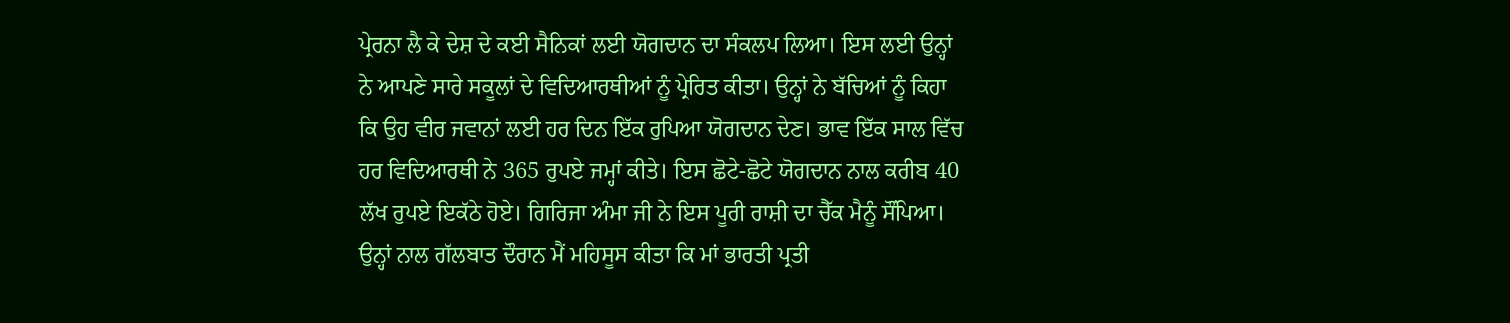ਪ੍ਰੇਰਨਾ ਲੈ ਕੇ ਦੇਸ਼ ਦੇ ਕਈ ਸੈਨਿਕਾਂ ਲਈ ਯੋਗਦਾਨ ਦਾ ਸੰਕਲਪ ਲਿਆ। ਇਸ ਲਈ ਉਨ੍ਹਾਂ ਨੇ ਆਪਣੇ ਸਾਰੇ ਸਕੂਲਾਂ ਦੇ ਵਿਦਿਆਰਥੀਆਂ ਨੂੰ ਪ੍ਰੇਰਿਤ ਕੀਤਾ। ਉਨ੍ਹਾਂ ਨੇ ਬੱਚਿਆਂ ਨੂੰ ਕਿਹਾ ਕਿ ਉਹ ਵੀਰ ਜਵਾਨਾਂ ਲਈ ਹਰ ਦਿਨ ਇੱਕ ਰੁਪਿਆ ਯੋਗਦਾਨ ਦੇਣ। ਭਾਵ ਇੱਕ ਸਾਲ ਵਿੱਚ ਹਰ ਵਿਦਿਆਰਥੀ ਨੇ 365 ਰੁਪਏ ਜਮ੍ਹਾਂ ਕੀਤੇ। ਇਸ ਛੋਟੇ-ਛੋਟੇ ਯੋਗਦਾਨ ਨਾਲ ਕਰੀਬ 40 ਲੱਖ ਰੁਪਏ ਇਕੱਠੇ ਹੋਏ। ਗਿਰਿਜਾ ਅੰਮਾ ਜੀ ਨੇ ਇਸ ਪੂਰੀ ਰਾਸ਼ੀ ਦਾ ਚੈੱਕ ਮੈਨੂੰ ਸੌਂਪਿਆ। ਉਨ੍ਹਾਂ ਨਾਲ ਗੱਲਬਾਤ ਦੌਰਾਨ ਮੈਂ ਮਹਿਸੂਸ ਕੀਤਾ ਕਿ ਮਾਂ ਭਾਰਤੀ ਪ੍ਰਤੀ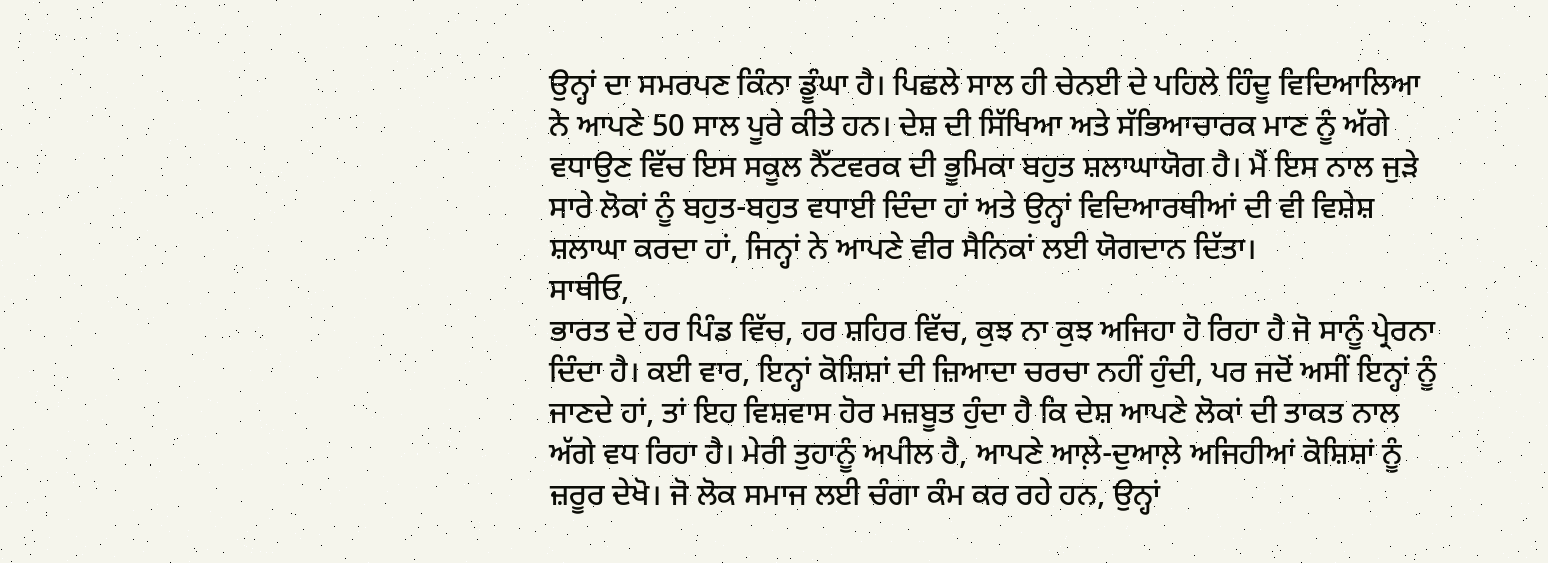ਉਨ੍ਹਾਂ ਦਾ ਸਮਰਪਣ ਕਿੰਨਾ ਡੂੰਘਾ ਹੈ। ਪਿਛਲੇ ਸਾਲ ਹੀ ਚੇਨਈ ਦੇ ਪਹਿਲੇ ਹਿੰਦੂ ਵਿਦਿਆਲਿਆ ਨੇ ਆਪਣੇ 50 ਸਾਲ ਪੂਰੇ ਕੀਤੇ ਹਨ। ਦੇਸ਼ ਦੀ ਸਿੱਖਿਆ ਅਤੇ ਸੱਭਿਆਚਾਰਕ ਮਾਣ ਨੂੰ ਅੱਗੇ ਵਧਾਉਣ ਵਿੱਚ ਇਸ ਸਕੂਲ ਨੈੱਟਵਰਕ ਦੀ ਭੂਮਿਕਾ ਬਹੁਤ ਸ਼ਲਾਘਾਯੋਗ ਹੈ। ਮੈਂ ਇਸ ਨਾਲ ਜੁੜੇ ਸਾਰੇ ਲੋਕਾਂ ਨੂੰ ਬਹੁਤ-ਬਹੁਤ ਵਧਾਈ ਦਿੰਦਾ ਹਾਂ ਅਤੇ ਉਨ੍ਹਾਂ ਵਿਦਿਆਰਥੀਆਂ ਦੀ ਵੀ ਵਿਸ਼ੇਸ਼ ਸ਼ਲਾਘਾ ਕਰਦਾ ਹਾਂ, ਜਿਨ੍ਹਾਂ ਨੇ ਆਪਣੇ ਵੀਰ ਸੈਨਿਕਾਂ ਲਈ ਯੋਗਦਾਨ ਦਿੱਤਾ।
ਸਾਥੀਓ,
ਭਾਰਤ ਦੇ ਹਰ ਪਿੰਡ ਵਿੱਚ, ਹਰ ਸ਼ਹਿਰ ਵਿੱਚ, ਕੁਝ ਨਾ ਕੁਝ ਅਜਿਹਾ ਹੋ ਰਿਹਾ ਹੈ ਜੋ ਸਾਨੂੰ ਪ੍ਰੇਰਨਾ ਦਿੰਦਾ ਹੈ। ਕਈ ਵਾਰ, ਇਨ੍ਹਾਂ ਕੋਸ਼ਿਸ਼ਾਂ ਦੀ ਜ਼ਿਆਦਾ ਚਰਚਾ ਨਹੀਂ ਹੁੰਦੀ, ਪਰ ਜਦੋਂ ਅਸੀਂ ਇਨ੍ਹਾਂ ਨੂੰ ਜਾਣਦੇ ਹਾਂ, ਤਾਂ ਇਹ ਵਿਸ਼ਵਾਸ ਹੋਰ ਮਜ਼ਬੂਤ ਹੁੰਦਾ ਹੈ ਕਿ ਦੇਸ਼ ਆਪਣੇ ਲੋਕਾਂ ਦੀ ਤਾਕਤ ਨਾਲ ਅੱਗੇ ਵਧ ਰਿਹਾ ਹੈ। ਮੇਰੀ ਤੁਹਾਨੂੰ ਅਪੀਲ ਹੈ, ਆਪਣੇ ਆਲ਼ੇ-ਦੁਆਲ਼ੇ ਅਜਿਹੀਆਂ ਕੋਸ਼ਿਸ਼ਾਂ ਨੂੰ ਜ਼ਰੂਰ ਦੇਖੋ। ਜੋ ਲੋਕ ਸਮਾਜ ਲਈ ਚੰਗਾ ਕੰਮ ਕਰ ਰਹੇ ਹਨ, ਉਨ੍ਹਾਂ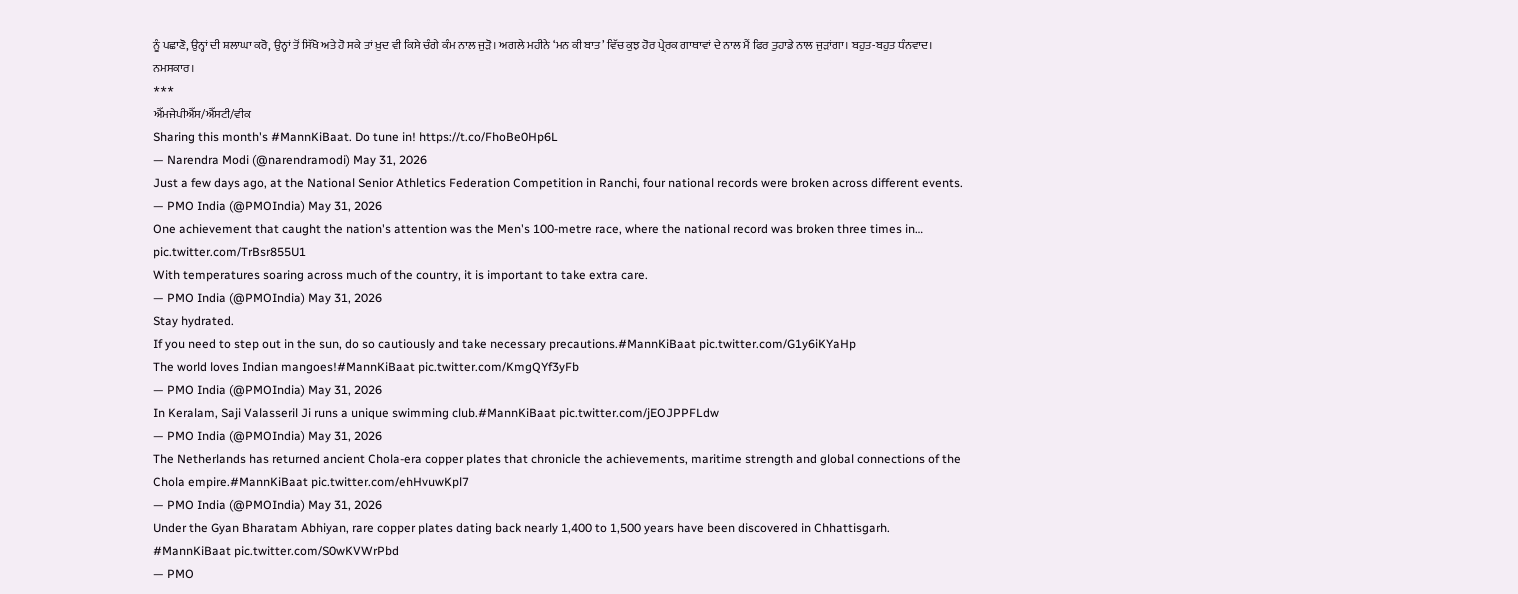ਨੂੰ ਪਛਾਣੋ, ਉਨ੍ਹਾਂ ਦੀ ਸ਼ਲਾਘਾ ਕਰੋ, ਉਨ੍ਹਾਂ ਤੋਂ ਸਿੱਖੋ ਅਤੇ ਹੋ ਸਕੇ ਤਾਂ ਖ਼ੁਦ ਵੀ ਕਿਸੇ ਚੰਗੇ ਕੰਮ ਨਾਲ ਜੁੜੋ। ਅਗਲੇ ਮਹੀਨੇ ‘ਮਨ ਕੀ ਬਾਤ’ ਵਿੱਚ ਕੁਝ ਹੋਰ ਪ੍ਰੇਰਕ ਗਾਥਾਵਾਂ ਦੇ ਨਾਲ ਮੈਂ ਫਿਰ ਤੁਹਾਡੇ ਨਾਲ ਜੁੜਾਂਗਾ। ਬਹੁਤ-ਬਹੁਤ ਧੰਨਵਾਦ। ਨਮਸਕਾਰ।
***
ਐੱਮਜੇਪੀਐੱਸ/ਐੱਸਟੀ/ਵੀਕ
Sharing this month's #MannKiBaat. Do tune in! https://t.co/FhoBe0Hp6L
— Narendra Modi (@narendramodi) May 31, 2026
Just a few days ago, at the National Senior Athletics Federation Competition in Ranchi, four national records were broken across different events.
— PMO India (@PMOIndia) May 31, 2026
One achievement that caught the nation's attention was the Men's 100-metre race, where the national record was broken three times in… pic.twitter.com/TrBsr855U1
With temperatures soaring across much of the country, it is important to take extra care.
— PMO India (@PMOIndia) May 31, 2026
Stay hydrated.
If you need to step out in the sun, do so cautiously and take necessary precautions.#MannKiBaat pic.twitter.com/G1y6iKYaHp
The world loves Indian mangoes!#MannKiBaat pic.twitter.com/KmgQYf3yFb
— PMO India (@PMOIndia) May 31, 2026
In Keralam, Saji Valasseril Ji runs a unique swimming club.#MannKiBaat pic.twitter.com/jEOJPPFLdw
— PMO India (@PMOIndia) May 31, 2026
The Netherlands has returned ancient Chola-era copper plates that chronicle the achievements, maritime strength and global connections of the Chola empire.#MannKiBaat pic.twitter.com/ehHvuwKpl7
— PMO India (@PMOIndia) May 31, 2026
Under the Gyan Bharatam Abhiyan, rare copper plates dating back nearly 1,400 to 1,500 years have been discovered in Chhattisgarh. #MannKiBaat pic.twitter.com/S0wKVWrPbd
— PMO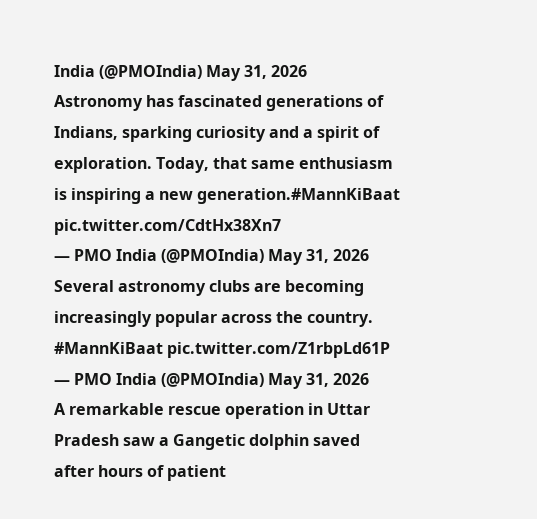India (@PMOIndia) May 31, 2026
Astronomy has fascinated generations of Indians, sparking curiosity and a spirit of exploration. Today, that same enthusiasm is inspiring a new generation.#MannKiBaat pic.twitter.com/CdtHx38Xn7
— PMO India (@PMOIndia) May 31, 2026
Several astronomy clubs are becoming increasingly popular across the country. #MannKiBaat pic.twitter.com/Z1rbpLd61P
— PMO India (@PMOIndia) May 31, 2026
A remarkable rescue operation in Uttar Pradesh saw a Gangetic dolphin saved after hours of patient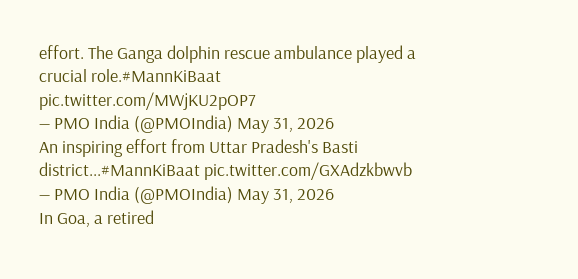effort. The Ganga dolphin rescue ambulance played a crucial role.#MannKiBaat pic.twitter.com/MWjKU2pOP7
— PMO India (@PMOIndia) May 31, 2026
An inspiring effort from Uttar Pradesh's Basti district...#MannKiBaat pic.twitter.com/GXAdzkbwvb
— PMO India (@PMOIndia) May 31, 2026
In Goa, a retired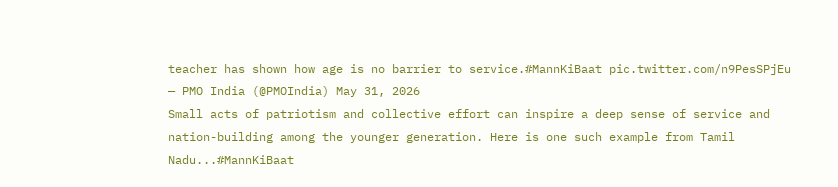teacher has shown how age is no barrier to service.#MannKiBaat pic.twitter.com/n9PesSPjEu
— PMO India (@PMOIndia) May 31, 2026
Small acts of patriotism and collective effort can inspire a deep sense of service and nation-building among the younger generation. Here is one such example from Tamil Nadu...#MannKiBaat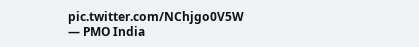pic.twitter.com/NChjgo0V5W
— PMO India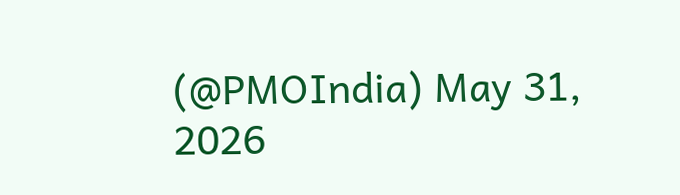(@PMOIndia) May 31, 2026